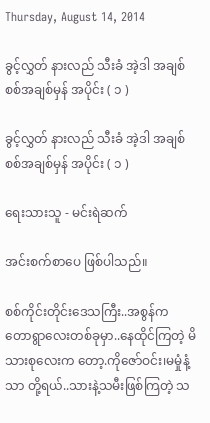Thursday, August 14, 2014

ခွင့်လွှတ် နားလည် သီးခံ အဲ့ဒါ အချစ်စစ်အချစ်မှန် အပိုင်း ( ၁ )

ခွင့်လွှတ် နားလည် သီးခံ အဲ့ဒါ အချစ်စစ်အချစ်မှန် အပိုင်း ( ၁ )

ရေးသားသူ - မင်းရဲဆက်

အင်းစက်စာပေ ဖြစ်ပါသည်။

စစ်ကိုင်းတိုင်းဒေသကြီး..အစွန်က တောရွာလေးတစ်ခုမှာ..နေထိုင်ကြတဲ့ မိသားစုလေးက တော့.ကိုဇော်ဝင်း၊မမှုံနံ့သာ တို့ရယ်..သားနဲ့သမီးဖြစ်ကြတဲ့ သ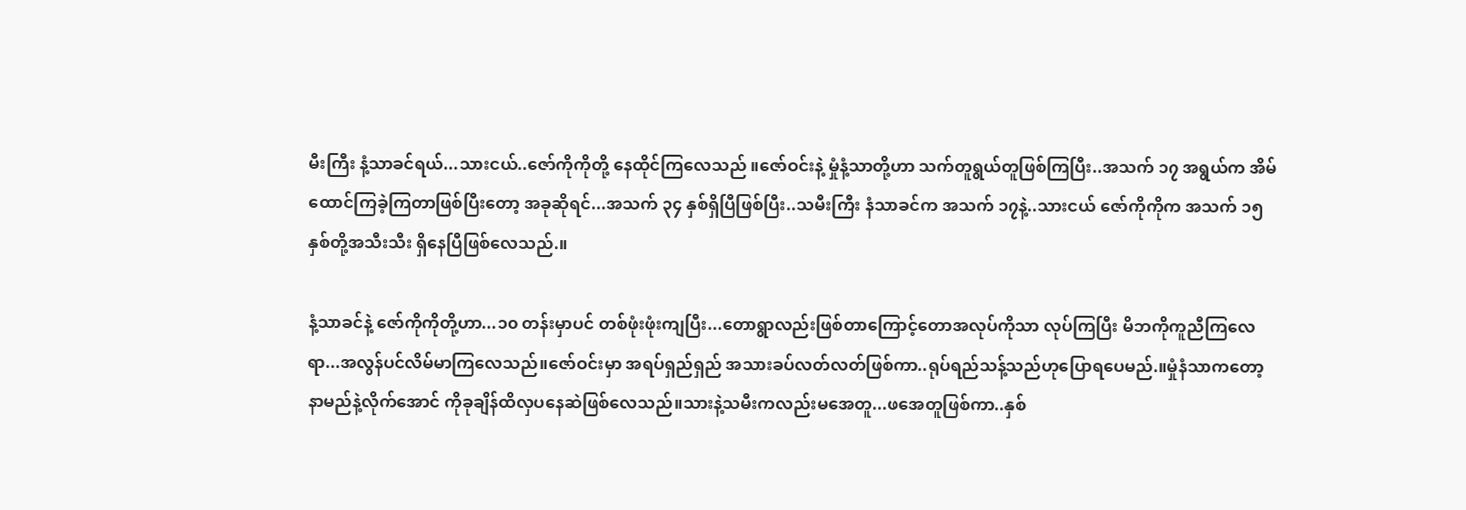မီးကြီး နံ့သာခင်ရယ်...သားငယ်..ဇော်ကိုကိုတို့ နေထိုင်ကြလေသည် ။ဇော်ဝင်းနဲ့ မှုံနံ့သာတို့ဟာ သက်တူရွယ်တူဖြစ်ကြပြီး..အသက် ၁၇ အရွယ်က အိမ်ထောင်ကြခဲ့ကြတာဖြစ်ပြီးတော့ အခုဆိုရင်...အသက် ၃၄ နှစ်ရှိပြီဖြစ်ပြီး..သမီးကြီး နံသာခင်က အသက် ၁၇နဲ့..သားငယ် ဇော်ကိုကိုက အသက် ၁၅ နှစ်တို့အသီးသီး ရှိနေပြီဖြစ်လေသည်.။

နံ့သာခင်နဲ့ ဇော်ကိုကိုတို့ဟာ...၁၀ တန်းမှာပင် တစ်ဖုံးဖုံးကျပြီး...တောရွာလည်းဖြစ်တာကြောင့်တောအလုပ်ကိုသာ လုပ်ကြပြီး မိဘကိုကူညီကြလေရာ...အလွန်ပင်လိမ်မာကြလေသည်။ဇော်ဝင်းမှာ အရပ်ရှည်ရှည် အသားခပ်လတ်လတ်ဖြစ်ကာ..ရုပ်ရည်သန့်သည်ဟုပြောရပေမည်.။မှုံနံသာကတော့ နာမည်နဲ့လိုက်အောင် ကိုခုချိန်ထိလှပနေဆဲဖြစ်လေသည်။သားနဲ့သမီးကလည်းမအေတူ...ဖအေတူဖြစ်ကာ..နှစ်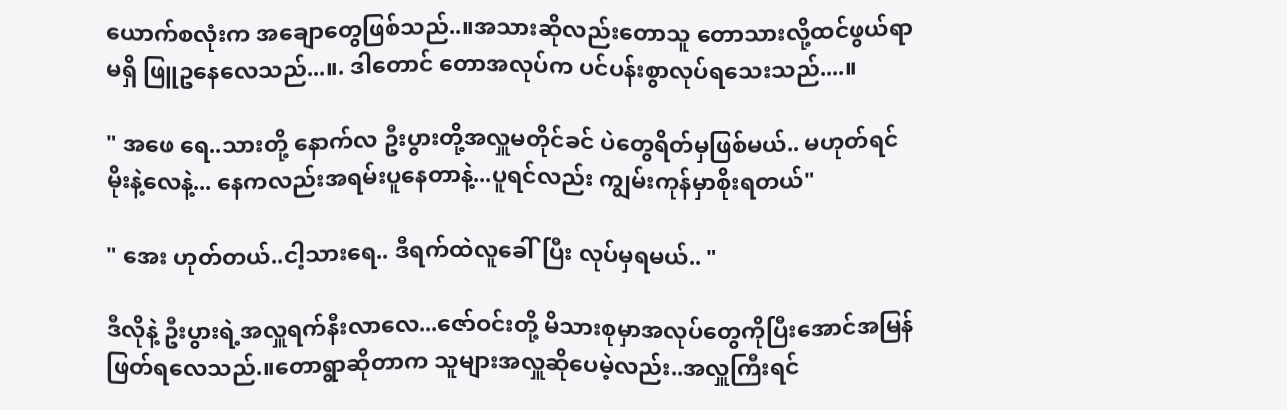ယောက်စလုံးက အချောတွေဖြစ်သည်..။အသားဆိုလည်းတောသူ တောသားလို့ထင်ဖွယ်ရာမရှိ ဖြူဥနေလေသည်...။. ဒါတောင် တောအလုပ်က ပင်ပန်းစွာလုပ်ရသေးသည်....။

" အဖေ ရေ..သားတို့ နောက်လ ဦးပွားတို့အလှူမတိုင်ခင် ပဲတွေရိတ်မှဖြစ်မယ်.. မဟုတ်ရင် မိုးနဲ့လေနဲ့... နေကလည်းအရမ်းပူနေတာနဲ့...ပူရင်လည်း ကျွမ်းကုန်မှာစိုးရတယ်"

" အေး ဟုတ်တယ်..ငါ့သားရေ.. ဒီရက်ထဲလူခေါ်ပြီး လုပ်မှရမယ်.. "

ဒီလိုနဲ့ ဦးပွားရဲ့အလှူရက်နီးလာလေ...ဇော်ဝင်းတို့ မိသားစုမှာအလုပ်တွေကိုပြီးအောင်အမြန် ဖြတ်ရလေသည်.။တောရွာဆိုတာက သူများအလှူဆိုပေမဲ့လည်း..အလှူကြီးရင်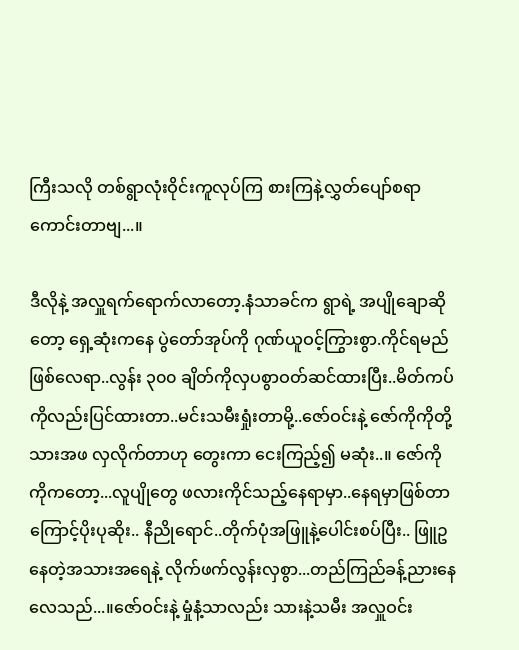ကြီးသလို တစ်ရွာလုံးဝိုင်းကူလုပ်ကြ စားကြနဲ့လွှတ်ပျော်စရာကောင်းတာဗျ...။

ဒီလိုနဲ့ အလှူရက်ရောက်လာတော့.နံသာခင်က ရွာရဲ့ အပျိုချောဆိုတော့ ရှေ့ဆုံးကနေ ပွဲတော်အုပ်ကို ဂုဏ်ယူဝင့်ကြွားစွာ.ကိုင်ရမည်ဖြစ်လေရာ..လွန်း ၃၀၀ ချိတ်ကိုလှပစွာဝတ်ဆင်ထားပြီး..မိတ်ကပ်ကိုလည်းပြင်ထားတာ..မင်းသမီးရှုံးတာမို့..ဇော်ဝင်းနဲ့ ဇော်ကိုကိုတို့သားအဖ လှလိုက်တာဟု တွေးကာ ငေးကြည့်၍ မဆုံး..။ ဇော်ကိုကိုကတော့...လူပျိုတွေ ဖလားကိုင်သည့်နေရာမှာ..နေရမှာဖြစ်တာကြောင့်ပိုးပုဆိုး.. နီညိုရောင်..တိုက်ပုံအဖြူနဲ့ပေါင်းစပ်ပြီး.. ဖြူဥနေတဲ့အသားအရေနဲ့ လိုက်ဖက်လွန်းလှစွာ...တည်ကြည်ခန့်ညားနေလေသည်...။ဇော်ဝင်းနဲ့ မှုံနံ့သာလည်း သားနဲ့သမီး အလှူဝင်း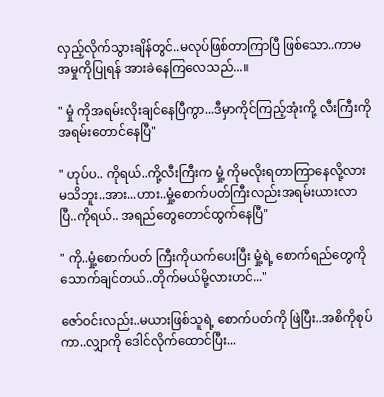လှည့်လိုက်သွားချိန်တွင်..မလုပ်ဖြစ်တာကြာပြီ ဖြစ်သော..ကာမ အမှုကိုပြုရန် အားခဲနေကြလေသည်...။

" မှုံ ကိုအရမ်းလိုးချင်နေပြီကွာ...ဒီမှာကိုင်ကြည့်အုံးကို့ လီးကြီးကိုအရမ်းတောင်နေပြီ"

" ဟုပ်ပ.. ကိုရယ်..ကို့လီးကြီးက မှုံ့ ကိုမလိုးရတာကြာနေလို့လားမသိဘူး..အား...ဟား..မှုံ့စောက်ပတ်ကြီးလည်းအရမ်းယားလာပြီ..ကိုရယ်.. အရည်တွေတောင်ထွက်နေပြီ"

" ကို..မှုံ့စောက်ပတ် ကြီးကိုယက်ပေးပြီး မှုံ့ရဲ့ စောက်ရည်တွေကိုသောက်ချင်တယ်..တိုက်မယ်မို့လားဟင်..."

ဇော်ဝင်းလည်း..မယားဖြစ်သူရဲ့ စောက်ပတ်ကို ဖြဲပြီး..အစိကိုစုပ်ကာ..လျှာကို ဒေါင်လိုက်ထောင်ပြီး...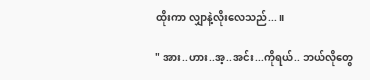ထိုးကာ လျှာနဲ့လိုးလေသည်...။

" အား..ဟား..အ့..အင်း...ကိုရယ်.. ဘယ်လိုတွေ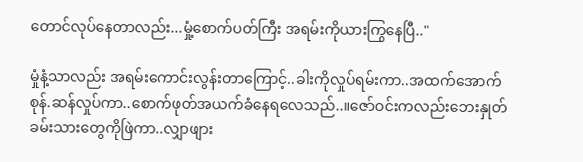တောင်လုပ်နေတာလည်း...မှုံ့စောက်ပတ်ကြီး အရမ်းကိုယားကြွနေပြီ.."

မှုံနံ့သာလည်း အရမ်းကောင်းလွန်းတာကြောင့်..ခါးကိုလှုပ်ရမ်းကာ..အထက်အောက် စုန်.ဆန်လှုပ်ကာ..စောက်ဖုတ်အယက်ခံနေရလေသည်..။ဇော်ဝင်းကလည်းဘေးနှုတ်ခမ်းသားတွေကိုဖြဲကာ..လျှာဖျား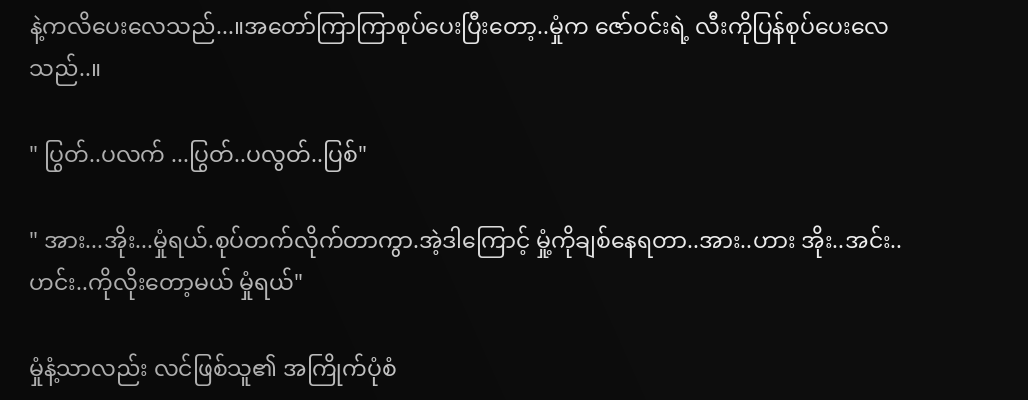နဲ့ကလိပေးလေသည်...။အတော်ကြာကြာစုပ်ပေးပြီးတော့..မှုံက ဇော်ဝင်းရဲ့ လီးကိုပြန်စုပ်ပေးလေသည်..။

" ပြွတ်..ပလက် ...ပြွတ်..ပလွတ်..ပြစ်"

" အား...အိုး...မှုံရယ်.စုပ်တက်လိုက်တာကွာ.အဲ့ဒါကြောင့် မှုံ့ကိုချစ်နေရတာ..အား..ဟား အိုး..အင်း..ဟင်း..ကိုလိုးတော့မယ် မှုံရယ်"

မှုံနံ့သာလည်း လင်ဖြစ်သူ၏ အကြိုက်ပုံစံ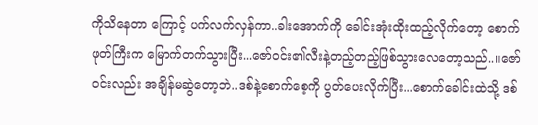ကိုသိနေတာ ကြောင့် ပက်လက်လှန်ကာ..ခါးအောက်ကို ခေါင်းအုံးထိုးထည့်လိုက်တော့ စောက်ဖုတ်ကြီးက မြောက်တက်သွားပြီး...ဇော်ဝင်း၏လီးနဲ့တည့်တည့်ဖြစ်သွားလေတော့သည်..။ဇော်ဝင်းလည်း အချိန်မဆွဲတော့ဘဲ..ဒစ်နဲ့စောက်စေ့ကို ပွတ်ပေးလိုက်ပြီး...စောက်ခေါင်းထဲသို့ ဒစ်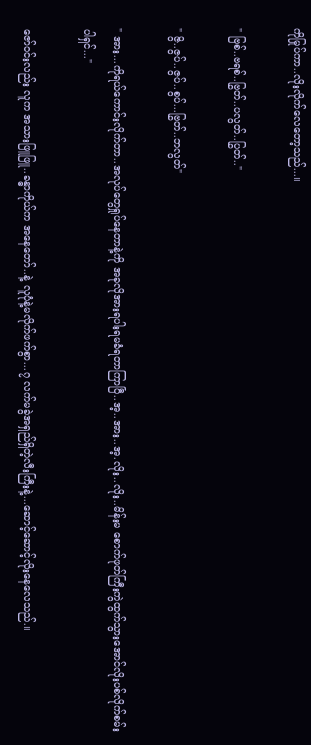ကိုမြုပ်ကာ..လိုးလိုက်လေတော့သည်...။

" ဗြစ်..ဗရစ်..ဗြွတ်..ပလွတ်..ပြွတ်.."

" ဇွိ..ဇွပ်..ဇွပ်..စွပ်...ဗြွတ်..ဘလွတ်"

" အား...ကိုရယ်ကောင်းလိုက်တာ..အလုပ်တွေရှုပ်နေတာနဲ့ကို အခုလိုအားရပါးရမခံရတာကြာပြီ..အ့..အား..အ့.လိုး..လိုး..မိန်းမ စောက်ဖုတ်ကြီးကွဲထွက်သွားအောင်လိုးပစ်လိုက်စမ်းပါရှင်..."

ဇော်ဝင်းလည်း လူက အသားဖြူဖြူ..ခန္ဓာကိုယ်က အနေတော်..နဲ့ လူပုံနဲ့မလိုက်ဖက်စွာ...၇ လက်မခွဲအရှည်ရှိတဲ့လီးကြီးနဲ့...ဆောင့်ဆောင့်လိုးနေလေသည်.။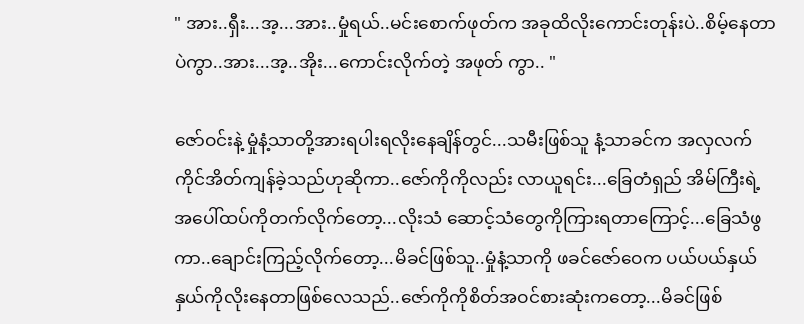" အား..ရှီး...အ့...အား..မှုံရယ်..မင်းစောက်ဖုတ်က အခုထိလိုးကောင်းတုန်းပဲ..စိမ့်နေတာပဲကွာ..အား...အ့..အိုး...ကောင်းလိုက်တဲ့ အဖုတ် ကွာ.. "

ဇော်ဝင်းနဲ့ မှုံနံ့သာတို့အားရပါးရလိုးနေချိန်တွင်...သမီးဖြစ်သူ နံ့သာခင်က အလှလက်ကိုင်အိတ်ကျန်ခဲ့သည်ဟုဆိုကာ..ဇော်ကိုကိုလည်း လာယူရင်း...ခြေတံရှည် အိမ်ကြီးရဲ့အပေါ်ထပ်ကိုတက်လိုက်တော့...လိုးသံ ဆောင့်သံတွေကိုကြားရတာကြောင့်...ခြေသံဖွကာ..ချောင်းကြည့်လိုက်တော့...မိခင်ဖြစ်သူ..မှုံနံ့သာကို ဖခင်ဇော်ဝေက ပယ်ပယ်နှယ်နှယ်ကိုလိုးနေတာဖြစ်လေသည်..ဇော်ကိုကိုစိတ်အဝင်စားဆုံးကတော့...မိခင်ဖြစ်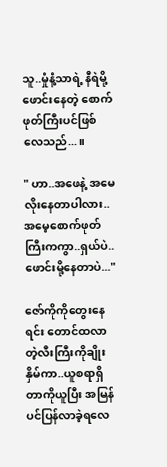သူ..မှုံနံ့သာရဲ့ နီရဲမို့ဖောင်းနေတဲ့ စောက်ဖုတ်ကြီးပင်ဖြစ်လေသည်...။

" ဟာ..အဖေနဲ့ အမေလိုးနေတာပါလား..အမေ့စောက်ဖုတ်ကြီးကကွာ..ရှယ်ပဲ..ဖောင်းမို့နေတာပဲ..."

ဇော်ကိုကိုတွေးနေရင်း တောင်ထလာတဲ့လီးကြီးကိုချိုးနှိမ်ကာ..ယူစရာရှိတာကိုယူပြီး အမြန်ပင်ပြန်လာခဲ့ရလေ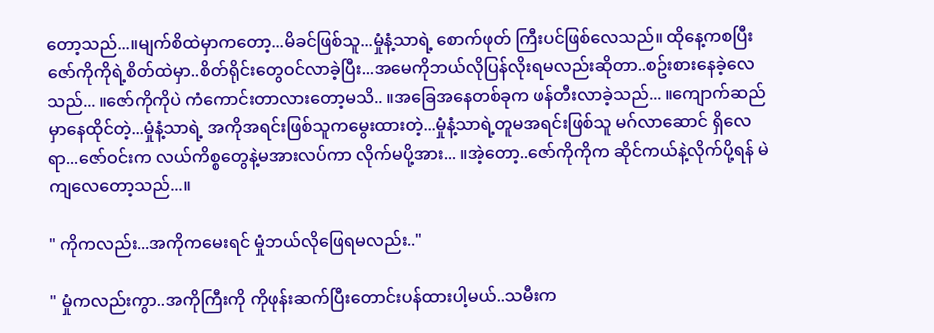တော့သည်...။မျက်စိထဲမှာကတော့...မိခင်ဖြစ်သူ...မှုံနံ့သာရဲ့ စောက်ဖုတ် ကြီးပင်ဖြစ်လေသည်။ ထိုနေ့ကစပြီး ဇော်ကိုကိုရဲ့စိတ်ထဲမှာ..စိတ်ရိုင်းတွေဝင်လာခဲ့ပြီး...အမေကိုဘယ်လိုပြန်လိုးရမလည်းဆိုတာ..စဥ်းစားနေခဲ့လေသည်... ။ဇော်ကိုကိုပဲ ကံကောင်းတာလားတော့မသိ.. ။အခြေအနေတစ်ခုက ဖန်တီးလာခဲ့သည်... ။ကျောက်ဆည်မှာနေထိုင်တဲ့...မှုံနံ့သာရဲ့ အကိုအရင်းဖြစ်သူကမွေးထားတဲ့...မှုံနံ့သာရဲ့တူမအရင်းဖြစ်သူ မဂ်လာဆောင် ရှိလေရာ...ဇော်ဝင်းက လယ်ကိစ္စတွေနဲ့မအားလပ်ကာ လိုက်မပို့အား... ။အဲ့တော့..ဇော်ကိုကိုက ဆိုင်ကယ်နဲ့လိုက်ပို့ရန် မဲကျလေတော့သည်...။

" ကိုကလည်း...အကိုကမေးရင် မှုံဘယ်လိုဖြေရမလည်း.."

" မှုံကလည်းကွာ..အကိုကြီးကို ကိုဖုန်းဆက်ပြီးတောင်းပန်ထားပါ့မယ်..သမီးက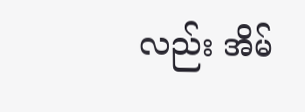လည်း အိမ်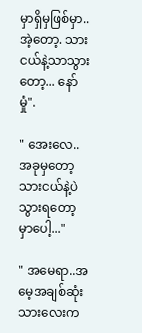မှာရှိမှဖြစ်မှာ.. အဲ့တော့. သားငယ်နဲ့သာသွားတော့... နော် မှုံ".

" အေးလေ..အခုမှတော့ သားငယ်နဲ့ပဲသွားရတော့မှာပေါ့..."

" အမေရာ..အမေ့အချစ်ဆုံးသားလေးက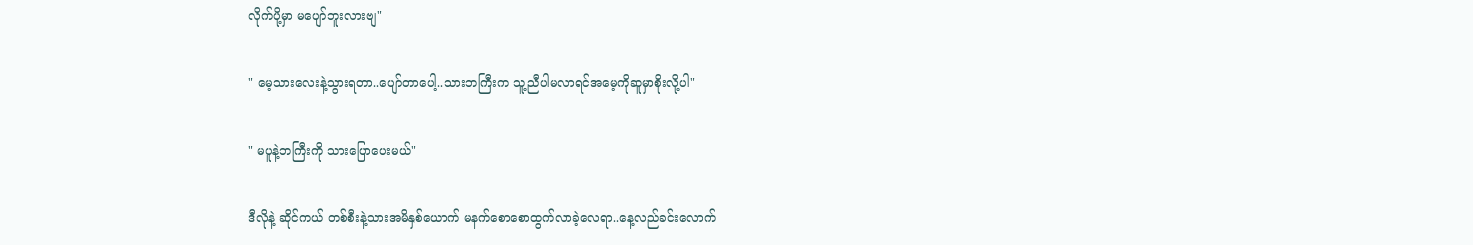လိုက်ပို့မှာ မပျော်ဘူးလားဗျ"

" မေ့သားလေးနဲ့သွားရတာ..ပျော်တာပေါ့..သားဘကြီးက သူ့ညီပါမလာရင်အမေ့ကိုဆူမှာစိုးလို့ပါ"

" မပူနဲ့ဘကြီးကို သားပြောပေးမယ်"

ဒီလိုနဲ့ ဆိုင်ကယ် တစ်စီးနဲ့သားအမိနှစ်ယောက် မနက်စောစောထွက်လာခဲ့လေရာ..နေ့လည်ခင်းလောက်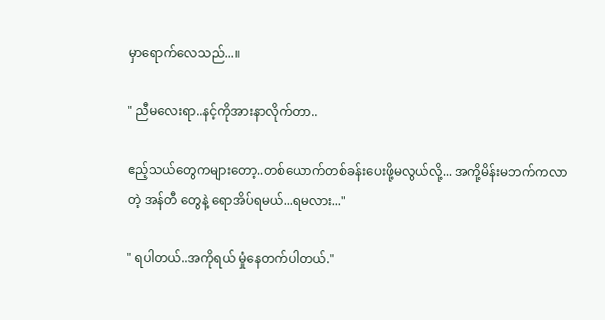မှာရောက်လေသည်...။

" ညီမလေးရာ..နင့်ကိုအားနာလိုက်တာ..

ဧည့်သယ်တွေကများတော့..တစ်ယောက်တစ်ခန်းပေးဖို့မလွယ်လို့... အကို့မိန်းမဘက်ကလာတဲ့ အန်တီ တွေနဲ့ ရောအိပ်ရမယ်...ရမလား..."

" ရပါတယ်..အကိုရယ် မှုံနေတက်ပါတယ်."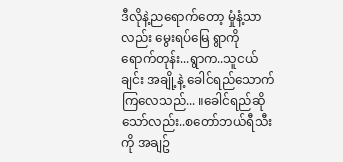ဒီလိုနဲ့ညရောက်တော့ မှုံနံ့သာလည်း မွေးရပ်မြေ ရွာကို ရောက်တုန်း...ရွာက..သူငယ်ချင်း အချို့နဲ့ ခေါင်ရည်သောက်ကြလေသည်... ။ခေါင်ရည်ဆိုသော်လည်း..စတော်ဘယ်ရီသီးကို အချဥ်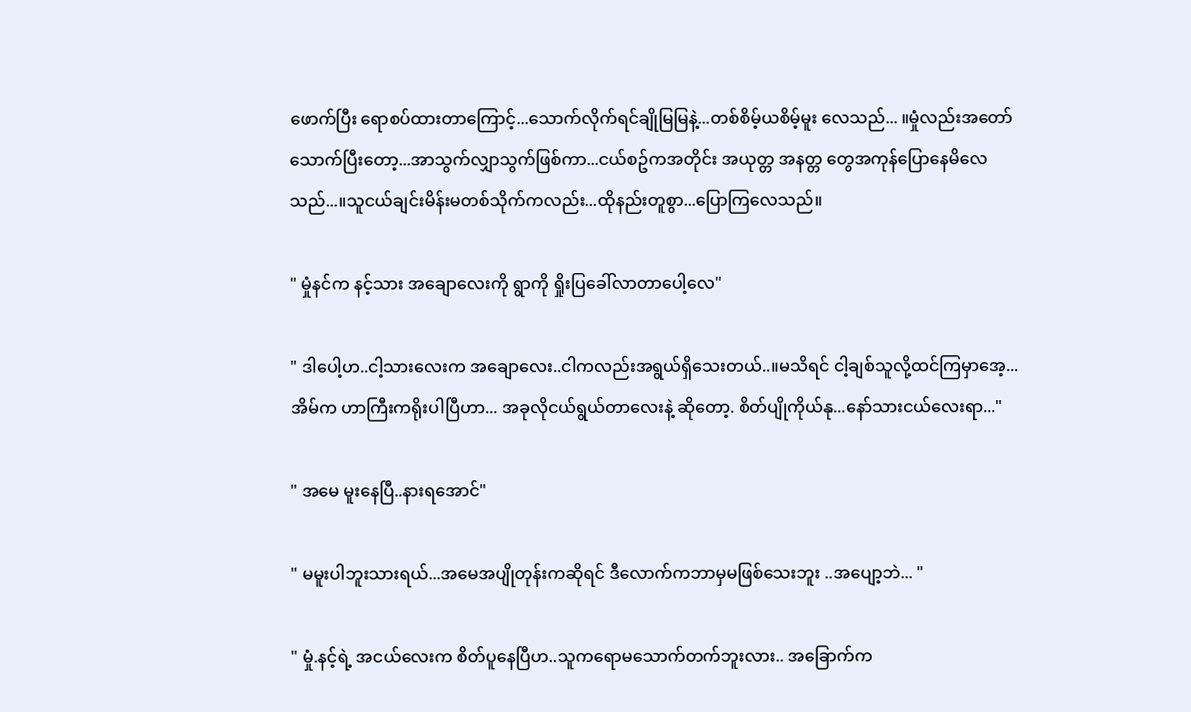ဖောက်ပြီး ရောစပ်ထားတာကြောင့်...သောက်လိုက်ရင်ချိုမြမြနဲ့...တစ်စိမ့်ယစိမ့်မူး လေသည်... ။မှုံလည်းအတော်သောက်ပြီးတော့...အာသွက်လျှာသွက်ဖြစ်ကာ...ငယ်စဥ်ကအတိုင်း အယုတ္တ အနတ္တ တွေအကုန်ပြောနေမိလေသည်...။သူငယ်ချင်းမိန်းမတစ်သိုက်ကလည်း...ထိုနည်းတူစွာ...ပြောကြလေသည်။

" မှုံနင်က နင့်သား အချောလေးကို ရွာကို ရှိုးပြခေါ်လာတာပေါ့လေ"

" ဒါပေါ့ဟ..ငါ့သားလေးက အချောလေး..ငါကလည်းအရွယ်ရှိသေးတယ်..။မသိရင် ငါ့ချစ်သူလို့ထင်ကြမှာအေ့...အိမ်က ဟာကြီးကရိုးပါပြီဟာ... အခုလိုငယ်ရွယ်တာလေးနဲ့ ဆိုတော့. စိတ်ပျိုကိုယ်နု...နော်သားငယ်လေးရာ..."

" အမေ မူးနေပြီ..နားရအောင်"

" မမူးပါဘူးသားရယ်...အမေအပျိုတုန်းကဆိုရင် ဒီလောက်ကဘာမှမဖြစ်သေးဘူး ..အပျော့ဘဲ... "

" မှုံ.နင့်ရဲ့ အငယ်လေးက စိတ်ပူနေပြီဟ..သူကရောမသောက်တက်ဘူးလား.. အခြောက်က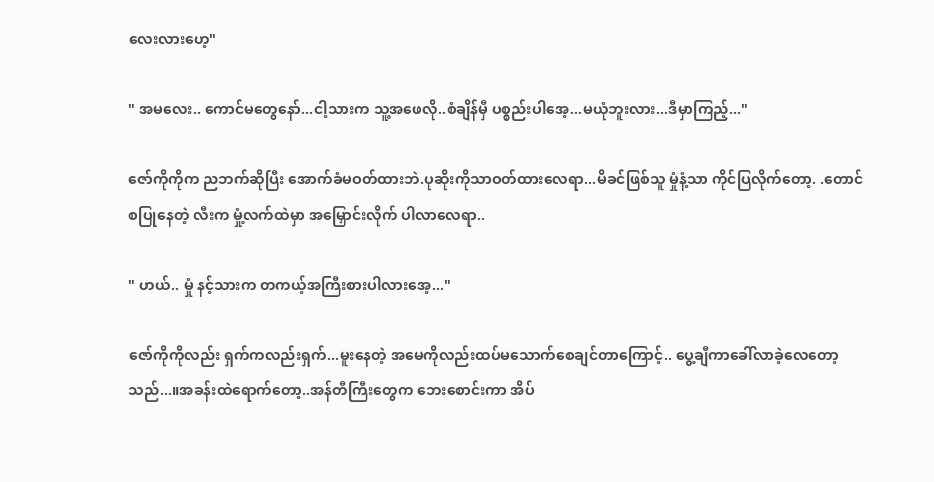လေးလားဟေ့"

" အမလေး.. ကောင်မတွေနော်...ငါ့သားက သူ့အဖေလို..စံချိန်မှီ ပစ္စည်းပါအေ့...မယုံဘူးလား...ဒီမှာကြည့်..."

ဇော်ကိုကိုက ညဘက်ဆိုပြီး အောက်ခံမဝတ်ထားဘဲ.ပုဆိုးကိုသာဝတ်ထားလေရာ...မိခင်ဖြစ်သူ မှုံနံ့သာ ကိုင်ပြလိုက်တော့. .တောင်စပြုနေတဲ့ လီးက မှုံ့လက်ထဲမှာ အမြှောင်းလိုက် ပါလာလေရာ..

" ဟယ်.. မှုံ နင့်သားက တကယ့်အကြီးစားပါလားအေ့..."

ဇော်ကိုကိုလည်း ရှက်ကလည်းရှက်...မူးနေတဲ့ အမေကိုလည်းထပ်မသောက်စေချင်တာကြောင့်.. ပွေ့ချီကာခေါ်လာခဲ့လေတော့သည်...။အခန်းထဲရောက်တော့..အန်တီကြီးတွေက ဘေးစောင်းကာ အိပ်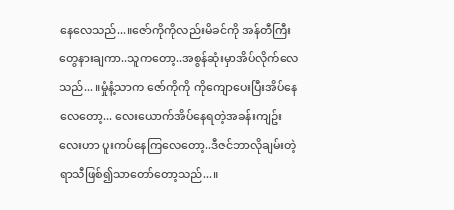နေလေသည်...။ဇော်ကိုကိုလည်းမိခင်ကို အန်တီကြီးတွေနားချကာ..သူကတော့..အစွန်ဆုံးမှာအိပ်လိုက်လေသည်... ။မှုံနံ့သာက ဇော်ကိုကို ကိုကျောပေးပြီးအိပ်နေလေတော့... လေးယောက်အိပ်နေရတဲ့အခန်းကျဥ်းလေးဟာ ပူးကပ်နေကြလေတော့..ဒီဇင်ဘာလိုချမ်းတဲ့ရာသီဖြစ်၍သာတော်တော့သည်...။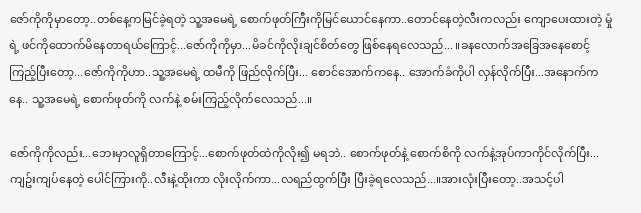ဇော်ကိုကိုမှာတော့..တစ်နေ့ကမြင်ခဲ့ရတဲ့ သူ့အမေရဲ့ စောက်ဖုတ်ကြီးကိုမြင်ယောင်နေကာ..တောင်နေတဲ့လီးကလည်း ကျောပေးထားတဲ့ မှုံရဲ့ ဖင်ကိုထောက်မိနေတာရယ်ကြောင့်...ဇော်ကိုကိုမှာ...မိခင်ကိုလိုးချင်စိတ်တွေ ဖြစ်နေရလေသည်... ။ခနလောက်အခြေအနေစောင့်ကြည့်ပြီးတော့...ဇော်ကိုကိုဟာ..သူ့အမေရဲ့ ထမီကို ဖြည်လိုက်ပြီး... စောင်အောက်ကနေ.. အောက်ခံကိုပါ လှန်လိုက်ပြီး...အနောက်ကနေ.. သူ့အမေရဲ့ စောက်ဖုတ်ကို လက်နဲ့ စမ်းကြည့်လိုက်လေသည်...။

ဇော်ကိုကိုလည်း...ဘေးမှာလူရှိတာကြောင့်...စောက်ဖုတ်ထဲကိုလိုး၍ မရဘဲ.. စောက်ဖုတ်နဲ့ စောက်စိကို လက်နဲ့အုပ်ကာကိုင်လိုက်ပြီး...ကျဥ်းကျပ်နေတဲ့ ပေါင်ကြားကို..လီးနဲ့ထိုးကာ လိုးလိုက်ကာ...လရည်ထွက်ပြီး ပြီးခဲ့ရလေသည်...။အားလုံးပြီးတော့..အသင့်ပါ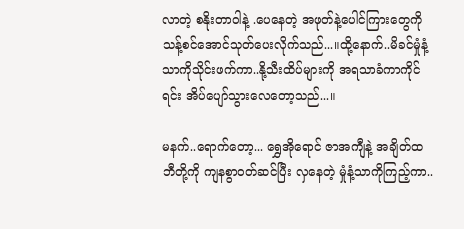လာတဲ့ စနိုးတာဝါနဲ့ .ပေနေတဲ့ အဖုတ်နဲ့ပေါင်ကြားတွေကို သန့်စင်အောင်သုတ်ပေးလိုက်သည်...။ထို့နောက်..မိခင်မှုံနံ့သာကိုသိုင်းဖက်ကာ..နို့သီးထိပ်များကို အရသာခံကာကိုင်ရင်း အိပ်ပျော်သွားလေတော့သည်...။

မနက်..ရောက်တော့... ရွှေအိုရောင် ဇာအကျီနဲ့ အချိတ်ထဘီတို့ကို ကျနစွာဝတ်ဆင်ပြီး လှနေတဲ့ မှုံနံ့သာကိုကြည့်ကာ..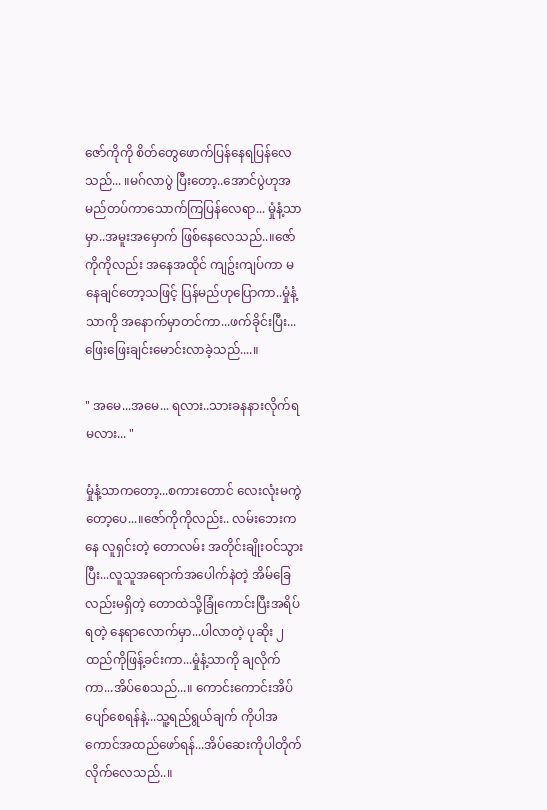ဇော်ကိုကို စိတ်တွေဖောက်ပြန်နေရပြန်လေသည်... ။မဂ်လာပွဲ ပြီးတော့..အောင်ပွဲဟုအမည်တပ်ကာသောက်ကြပြန်လေရာ... မှုံနံ့သာမှာ..အမူးအမှောက် ဖြစ်နေလေသည်..။ဇော်ကိုကိုလည်း အနေအထိုင် ကျဥ်းကျပ်ကာ မနေချင်တော့သဖြင့် ပြန်မည်ဟုပြောကာ..မှုံနံ့သာကို အနောက်မှာတင်ကာ...ဖက်ခိုင်းပြီး... ဖြေးဖြေးချင်းမောင်းလာခဲ့သည်....။

" အမေ...အမေ... ရလား..သားခနနားလိုက်ရမလား... "

မှုံနံ့သာကတော့...စကားတောင် လေးလုံးမကွဲ တော့ပေ...။ဇော်ကိုကိုလည်း.. လမ်းဘေးကနေ လူရှင်းတဲ့ တောလမ်း အတိုင်းချိုးဝင်သွားပြီး...လူသူအရောက်အပေါက်နဲတဲ့ အိမ်ခြေလည်းမရှိတဲ့ တောထဲသို့ခြုံကောင်းပြီးအရိပ်ရတဲ့ နေရာလောက်မှာ...ပါလာတဲ့ ပုဆိုး ၂ ထည်ကိုဖြန့်ခင်းကာ...မှုံနံ့သာကို ချလိုက်ကာ...အိပ်စေသည်...။ ကောင်းကောင်းအိပ်ပျော်စေရန်နဲ့...သူ့ရည်ရွယ်ချက် ကိုပါအကောင်အထည်ဖော်ရန်...အိပ်ဆေးကိုပါတိုက်လိုက်လေသည်..။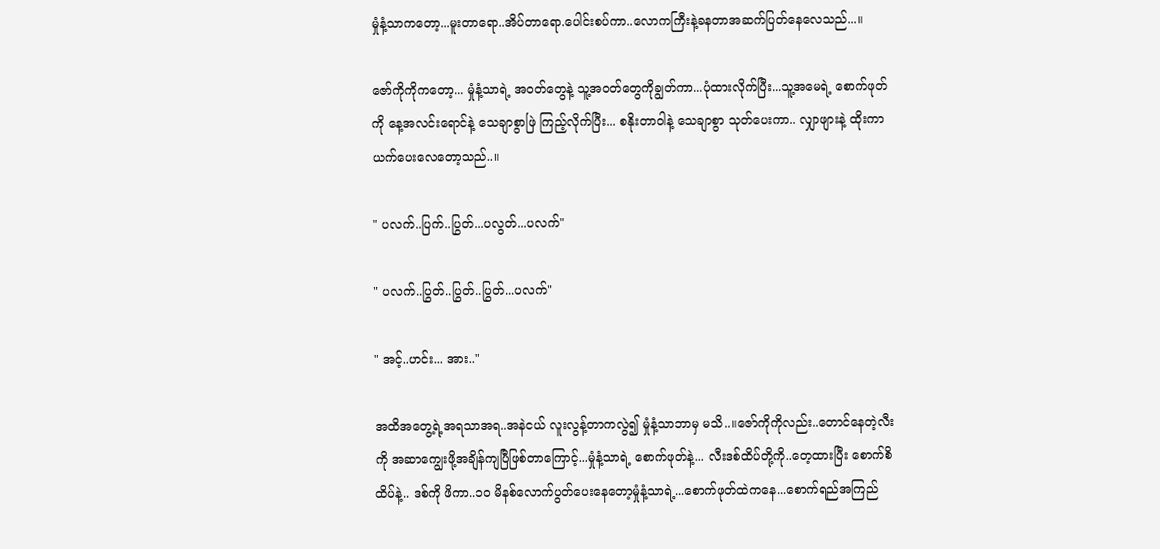မှုံနံ့သာကတော့...မူးတာရော..အိပ်တာရော.ပေါင်းစပ်ကာ..လောကကြီးနဲ့ခနတာအဆက်ပြတ်နေလေသည်...။

ဇော်ကိုကိုကတော့... မှုံနံ့သာရဲ့ အဝတ်တွေနဲ့ သူ့အဝတ်တွေကိုချွတ်ကာ...ပုံထားလိုက်ပြီး...သူ့အမေရဲ့ စောက်ဖုတ်ကို နေ့အလင်းရောင်နဲ့ သေချာစွာဖြဲ ကြည့်လိုက်ပြီး... စနိုးတာဝါနဲ့ သေချာစွာ သုတ်ပေးကာ.. လျှာဖျားနဲ့ ထိုးကာယက်ပေးလေတော့သည်..။

" ပလက်..ပြက်..ပြွတ်...ပလွတ်...ပလက်"

" ပလက်..ပြွတ်..ပြွတ်..ပြွတ်...ပလက်"

" အင့်..ဟင်း... အား.."

အထိအတွေ့ရဲ့အရသာအရ..အနဲငယ် လူးလွန့်တာကလွဲ၍ မှုံနံ့သာဘာမှ မသိ..။ဇော်ကိုကိုလည်း..တောင်နေတဲ့လီးကို အဆာကျွေးဖို့အချိန်ကျပြီဖြစ်တာကြောင့်...မှုံနံ့သာရဲ့ စောက်ဖုတ်နဲ့... လီးဒစ်ထိပ်တို့ကို..တေ့ထားပြီး စောက်စိထိပ်နဲ့.. ဒစ်ကို ဖိကာ..၁၀ မိနစ်လောက်ပွတ်ပေးနေတော့မှုံနံ့သာရဲ့...စောက်ဖုတ်ထဲကနေ...စောက်ရည်အကြည်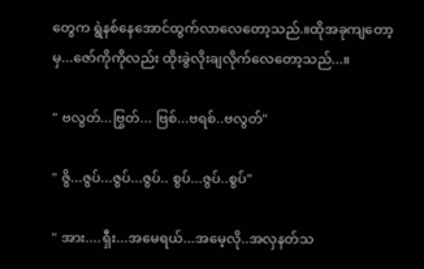တွေက ရွဲနစ်နေအောင်ထွက်လာလေတော့သည်.။ထိုအခုကျတော့မှ...ဇော်ကိုကိုလည်း ထိုးခွဲလိုးချလိုက်လေတော့သည်...။

" ဗလွတ်...ဗြွတ်... ဗြစ်...ဗရစ်..ဗလွတ်"

" ဇွိ...ဇွပ်...ဇွပ်...ဇွပ်.. စွပ်...ဇွပ်..စွပ်"

" အား....ရှီး...အမေရယ်...အမေ့လို..အလှနတ်သ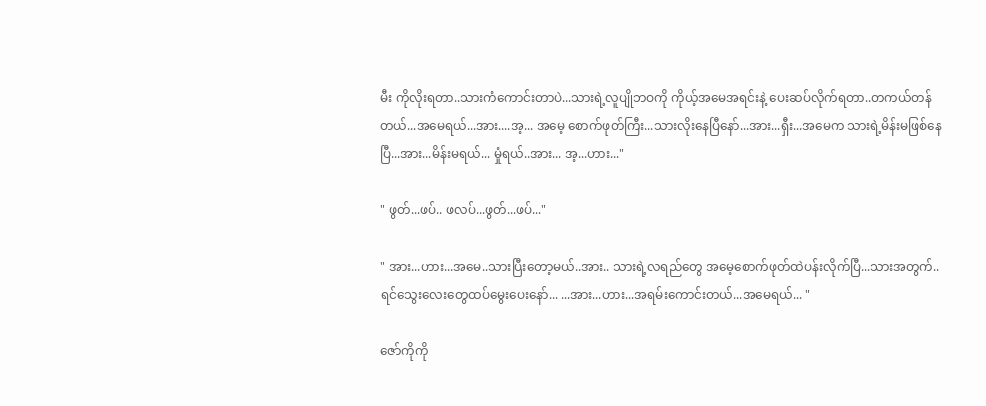မီး ကိုလိုးရတာ..သားကံကောင်းတာပဲ...သားရဲ့လူပျိုဘဝကို ကိုယ့်အမေအရင်းနဲ့ ပေးဆပ်လိုက်ရတာ..တကယ်တန်တယ်...အမေရယ်...အား....အ့... အမေ့ စောက်ဖုတ်ကြီး...သားလိုးနေပြီနော်...အား...ရှီး...အမေက သားရဲ့မိန်းမဖြစ်နေပြီ...အား...မိန်းမရယ်... မှုံရယ်..အား... အ့...ဟား..."

" ဖွတ်...ဖပ်.. ဖလပ်...ဖွတ်...ဖပ်..."

" အား...ဟား...အမေ..သားပြီးတော့မယ်..အား.. သားရဲ့လရည်တွေ အမေ့စောက်ဖုတ်ထဲပန်းလိုက်ပြီ...သားအတွက်..ရင်သွေးလေးတွေထပ်မွေးပေးနော်... ...အား...ဟား...အရမ်းကောင်းတယ်...အမေရယ်... "

ဇော်ကိုကို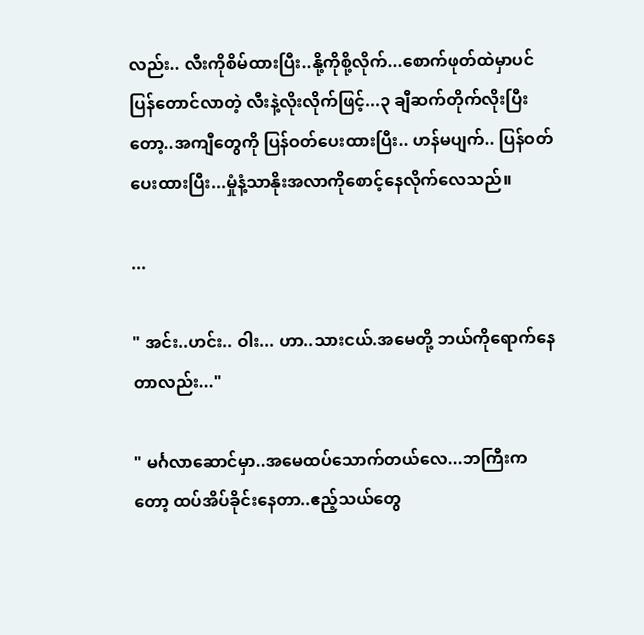လည်း.. လီးကိုစိမ်ထားပြီး..နို့ကိုစို့လိုက်...စောက်ဖုတ်ထဲမှာပင် ပြန်တောင်လာတဲ့ လီးနဲ့လိုးလိုက်ဖြင့်...၃ ချီဆက်တိုက်လိုးပြီးတော့..အကျီတွေကို ပြန်ဝတ်ပေးထားပြီး.. ဟန်မပျက်.. ပြန်ဝတ်ပေးထားပြီး...မှုံနံ့သာနိုးအလာကိုစောင့်နေလိုက်လေသည်။

...

" အင်း..ဟင်း.. ဝါး... ဟာ..သားငယ်.အမေတို့ ဘယ်ကိုရောက်နေတာလည်း..."

" မင်္ဂလာဆောင်မှာ..အမေထပ်သောက်တယ်လေ...ဘကြီးကတော့ ထပ်အိပ်ခိုင်းနေတာ..ဧည့်သယ်တွေ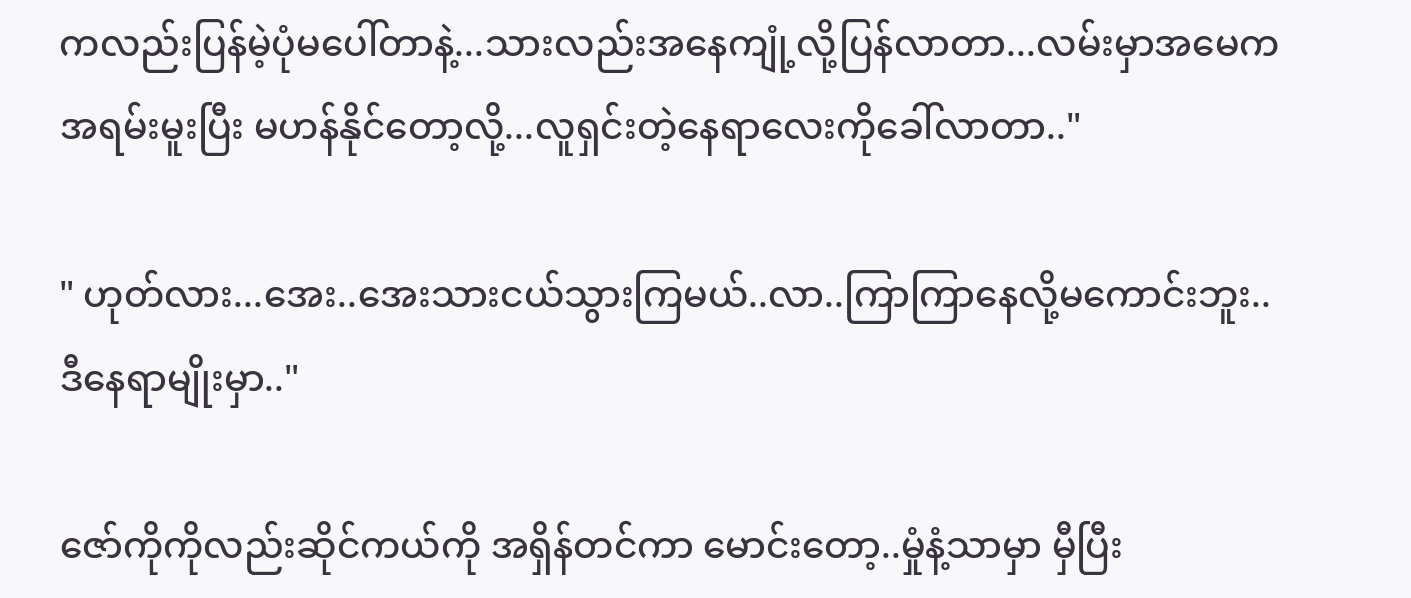ကလည်းပြန်မဲ့ပုံမပေါ်တာနဲ့...သားလည်းအနေကျုံ့လို့ပြန်လာတာ...လမ်းမှာအမေက အရမ်းမူးပြီး မဟန်နိုင်တော့လို့...လူရှင်းတဲ့နေရာလေးကိုခေါ်လာတာ.."

" ဟုတ်လား...အေး..အေးသားငယ်သွားကြမယ်..လာ..ကြာကြာနေလို့မကောင်းဘူး..ဒီနေရာမျိုးမှာ.."

ဇော်ကိုကိုလည်းဆိုင်ကယ်ကို အရှိန်တင်ကာ မောင်းတော့..မှုံနံ့သာမှာ မှီပြီး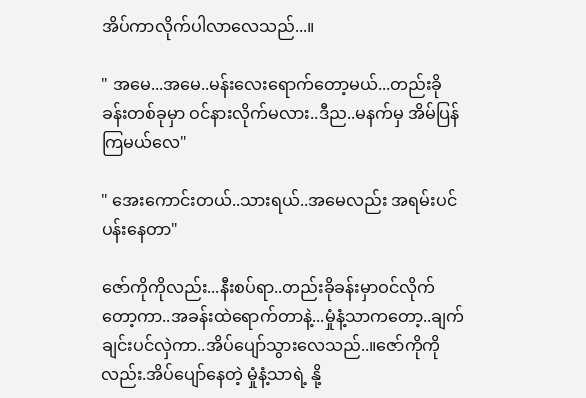အိပ်ကာလိုက်ပါလာလေသည်...။

" အမေ...အမေ..မန်းလေးရောက်တော့မယ်...တည်းခိုခန်းတစ်ခုမှာ ဝင်နားလိုက်မလား..ဒီည..မနက်မှ အိမ်ပြန်ကြမယ်လေ"

" အေးကောင်းတယ်..သားရယ်..အမေလည်း အရမ်းပင်ပန်းနေတာ"

ဇော်ကိုကိုလည်း...နီးစပ်ရာ..တည်းခိုခန်းမှာဝင်လိုက်တော့ကာ..အခန်းထဲရောက်တာနဲ့...မှုံနံ့သာကတော့..ချက်ချင်းပင်လှဲကာ..အိပ်ပျော်သွားလေသည်..။ဇော်ကိုကိုလည်း.အိပ်ပျော်နေတဲ့ မှုံနံ့သာရဲ့ နို့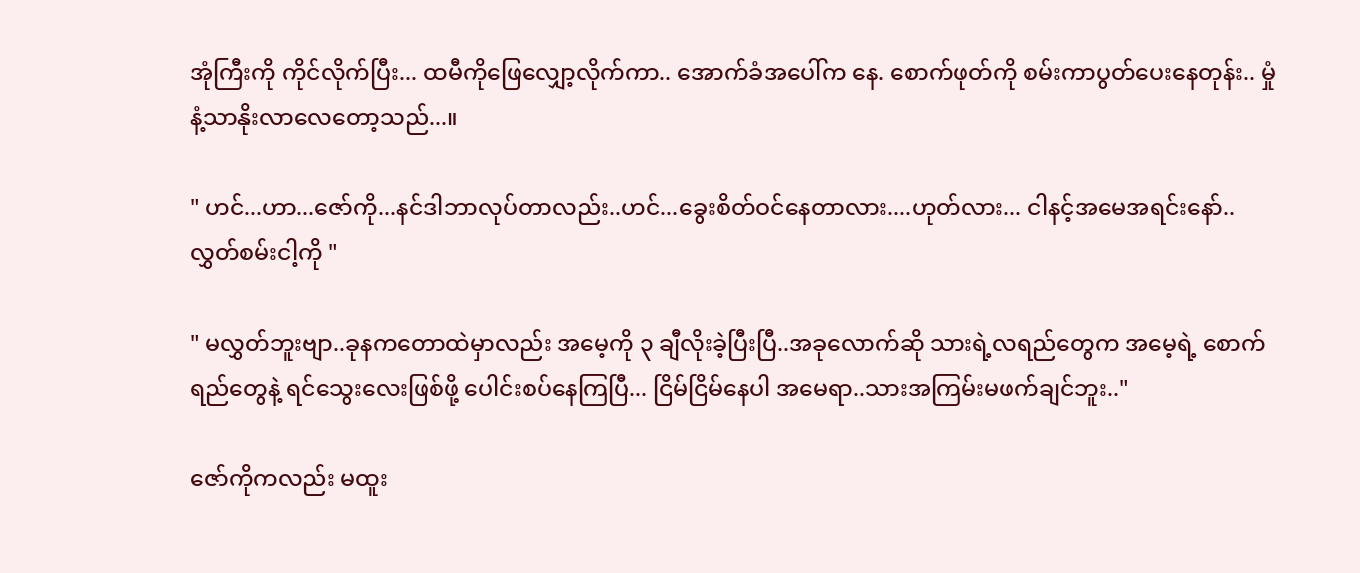အုံကြီးကို ကိုင်လိုက်ပြီး... ထမီကိုဖြေလျှော့လိုက်ကာ.. အောက်ခံအပေါ်က နေ. စောက်ဖုတ်ကို စမ်းကာပွတ်ပေးနေတုန်း.. မှုံနံ့သာနိုးလာလေတော့သည်...။

" ဟင်...ဟာ...ဇော်ကို...နင်ဒါဘာလုပ်တာလည်း..ဟင်...ခွေးစိတ်ဝင်နေတာလား....ဟုတ်လား... ငါနင့်အမေအရင်းနော်..လွှတ်စမ်းငါ့ကို "

" မလွှတ်ဘူးဗျာ..ခုနကတောထဲမှာလည်း အမေ့ကို ၃ ချီလိုးခဲ့ပြီးပြီ..အခုလောက်ဆို သားရဲ့လရည်တွေက အမေ့ရဲ့ စောက်ရည်တွေနဲ့ ရင်သွေးလေးဖြစ်ဖို့ ပေါင်းစပ်နေကြပြီ... ငြိမ်ငြိမ်နေပါ အမေရာ..သားအကြမ်းမဖက်ချင်ဘူး.."

ဇော်ကိုကလည်း မထူး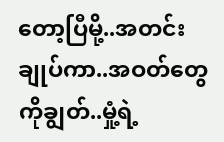တော့ပြီမို့..အတင်းချုပ်ကာ..အဝတ်တွေကိုချွတ်..မှုံ့ရဲ့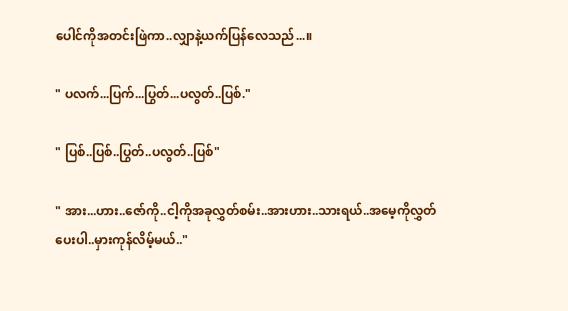ပေါင်ကိုအတင်းဖြဲကာ..လျှာနဲ့ယက်ပြန်လေသည်...။

" ပလက်...ပြက်...ပြွတ်...ပလွတ်..ပြစ်."

" ပြစ်..ပြစ်..ပြွတ်..ပလွတ်..ပြစ်"

" အား...ဟား..ဇော်ကို..ငါ့ကိုအခုလွှတ်စမ်း..အားဟား..သားရယ်..အမေ့ကိုလွှတ်ပေးပါ..မှားကုန်လိမ့်မယ်.."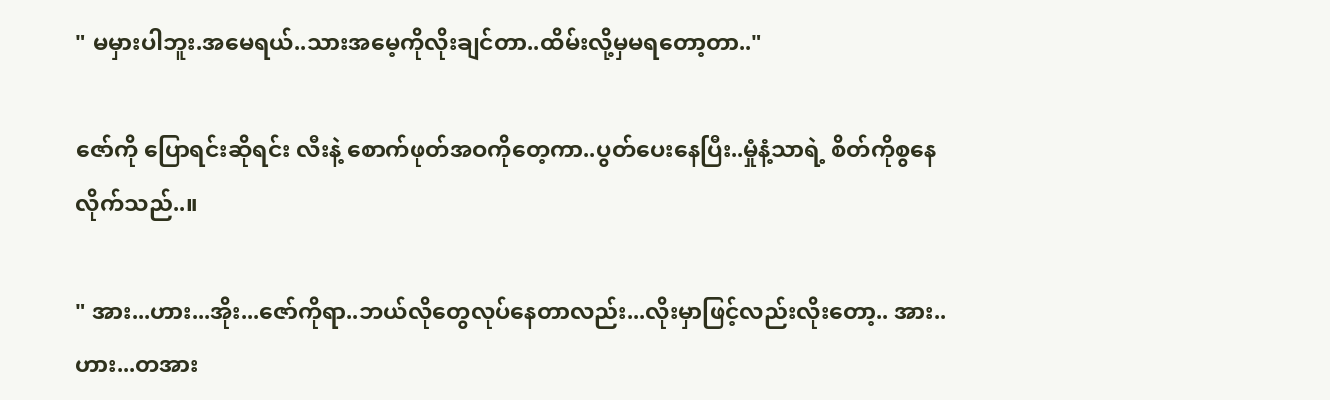" မမှားပါဘူး.အမေရယ်..သားအမေ့ကိုလိုးချင်တာ..ထိမ်းလို့မှမရတော့တာ.."

ဇော်ကို ပြောရင်းဆိုရင်း လီးနဲ့ စောက်ဖုတ်အဝကိုတေ့ကာ..ပွတ်ပေးနေပြီး..မှုံနံ့သာရဲ့ စိတ်ကိုစွနေလိုက်သည်..။

" အား...ဟား...အိုး...ဇော်ကိုရာ..ဘယ်လိုတွေလုပ်နေတာလည်း...လိုးမှာဖြင့်လည်းလိုးတော့.. အား..ဟား...တအား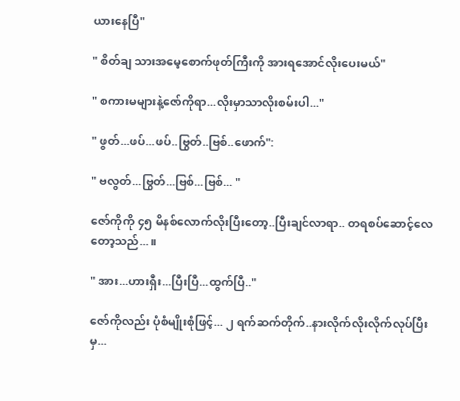ယားနေပြီ"

" စိတ်ချ သားအမေ့စောက်ဖုတ်ကြီးကို အားရအောင်လိုးပေးမယ်"

" စကားမများနဲ့ဇော်ကိုရာ...လိုးမှာသာလိုးစမ်းပါ..."

" ဖွတ်...ဖပ်...ဖပ်..ဗြွတ်..ဗြစ်..ဖောက်":

" ဗလွတ်...ဗြွတ်...ဗြစ်...ဗြစ်... "

ဇော်ကိုကို ၄၅ မိနစ်လောက်လိုးပြီးတော့..ပြီးချင်လာရာ.. တရစပ်ဆောင့်လေတော့သည်...။

" အား...ဟားရှီး...ပြီးပြီ...ထွက်ပြီ.."

ဇော်ကိုလည်း ပုံစံမျိုးစုံဖြင့်... ၂ ရက်ဆက်တိုက်..နားလိုက်လိုးလိုက်လုပ်ပြီးမှ...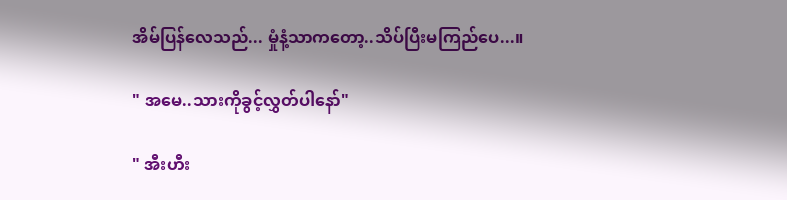အိမ်ပြန်လေသည်... မှုံနံ့သာကတော့..သိပ်ပြီးမကြည်ပေ...။

" အမေ..သားကိုခွင့်လွှတ်ပါနော်"

" အီးဟီး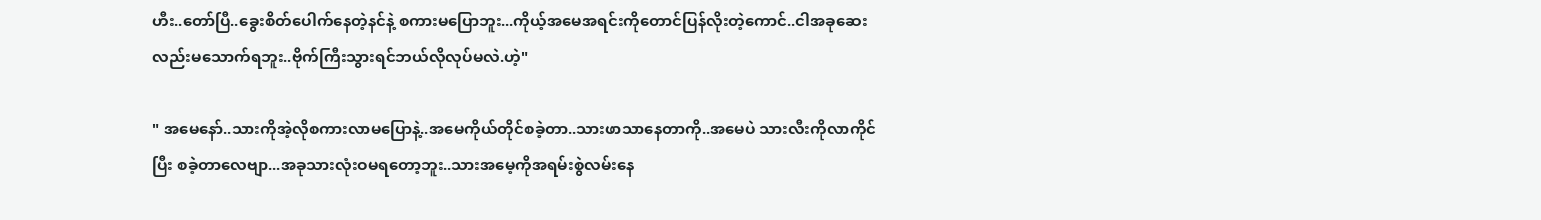ဟီး..တော်ပြီ..ခွေးစိတ်ပေါက်နေတဲ့နင်နဲ့ စကားမပြောဘူး...ကိုယ့်အမေအရင်းကိုတောင်ပြန်လိုးတဲ့ကောင်..ငါအခုဆေးလည်းမသောက်ရဘူး..ဗိုက်ကြီးသွားရင်ဘယ်လိုလုပ်မလဲ.ဟဲ့"

" အမေနော်..သားကိုအဲ့လိုစကားလာမပြောနဲ့..အမေကိုယ်တိုင်စခဲ့တာ..သားဖာသာနေတာကို..အမေပဲ သားလီးကိုလာကိုင်ပြီး စခဲ့တာလေဗျာ...အခုသားလုံးဝမရတော့ဘူး..သားအမေ့ကိုအရမ်းစွဲလမ်းနေ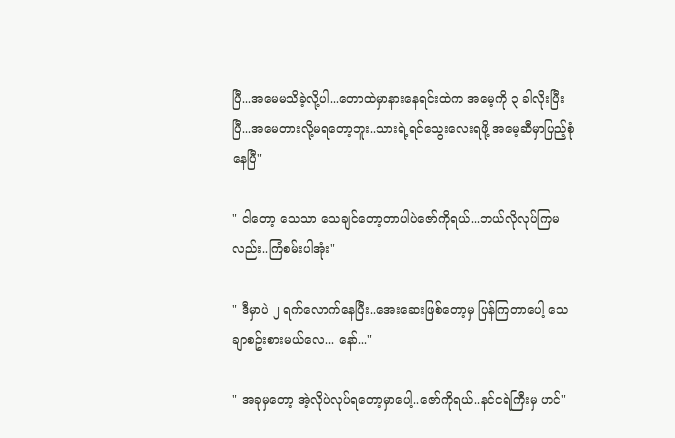ပြီ...အမေမသိခဲ့လို့ပါ...တောထဲမှာနားနေရင်းထဲက အမေ့ကို ၃ ခါလိုးပြီးပြီ...အမေတားလို့မရတော့ဘူး..သားရဲ့ရင်သွေးလေးရဖို့ အမေ့ဆီမှာပြည့်စုံနေပြီ"

" ငါတော့ သေသာ သေချင်တော့တာပါပဲဇော်ကိုရယ်...ဘယ်လိုလုပ်ကြမလည်း..ကြံစမ်းပါအုံး"

" ဒီမှာပဲ ၂ ရက်လောက်နေပြီး..အေးဆေးဖြစ်တော့မှ ပြန်ကြတာပေါ့ သေချာစဥ်းစားမယ်လေ... နော်..."

" အခုမှတော့ အဲ့လိုပဲလုပ်ရတော့မှာပေါ့..ဇော်ကိုရယ်..နင်ငရဲကြီးမှ ဟင်"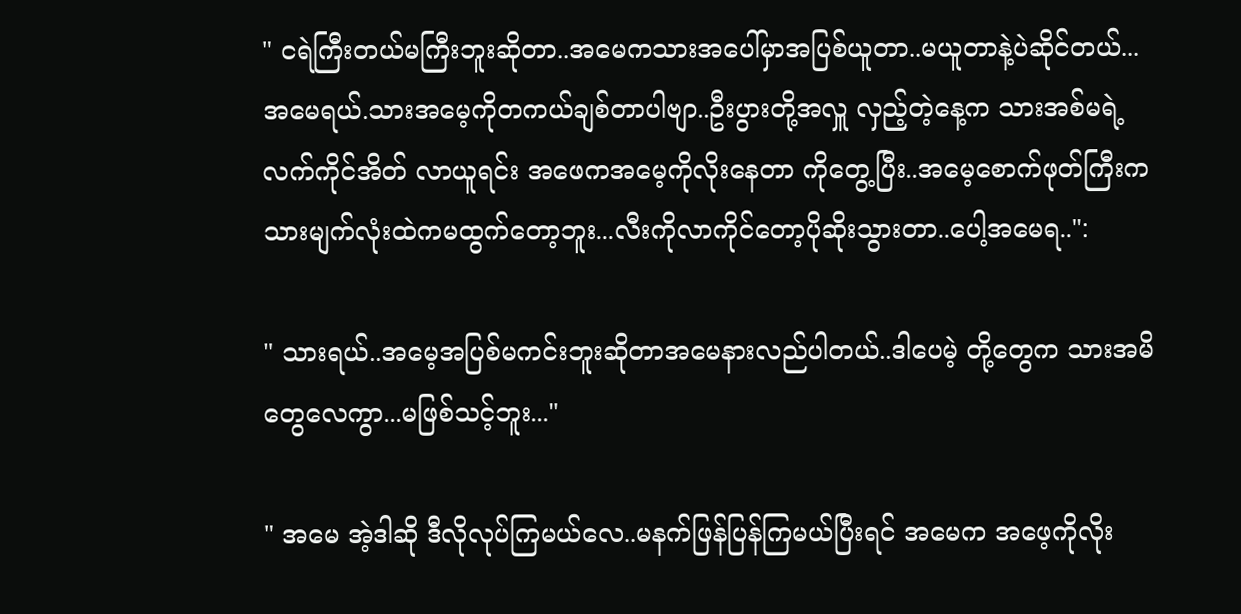" ငရဲကြီးတယ်မကြီးဘူးဆိုတာ..အမေကသားအပေါ်မှာအပြစ်ယူတာ..မယူတာနဲ့ပဲဆိုင်တယ်... အမေရယ်.သားအမေ့ကိုတကယ်ချစ်တာပါဗျာ..ဦးပွားတို့အလှူ လှည့်တဲ့နေ့က သားအစ်မရဲ့ လက်ကိုင်အိတ် လာယူရင်း အဖေကအမေ့ကိုလိုးနေတာ ကိုတွေ့ပြီး..အမေ့စောက်ဖုတ်ကြီးက သားမျက်လုံးထဲကမထွက်တော့ဘူး...လီးကိုလာကိုင်တော့ပိုဆိုးသွားတာ..ပေါ့အမေရ..":

" သားရယ်..အမေ့အပြစ်မကင်းဘူးဆိုတာအမေနားလည်ပါတယ်..ဒါပေမဲ့ တို့တွေက သားအမိတွေလေကွာ...မဖြစ်သင့်ဘူး..."

" အမေ အဲ့ဒါဆို ဒီလိုလုပ်ကြမယ်လေ..မနက်ဖြန်ပြန်ကြမယ်ပြီးရင် အမေက အဖေ့ကိုလိုး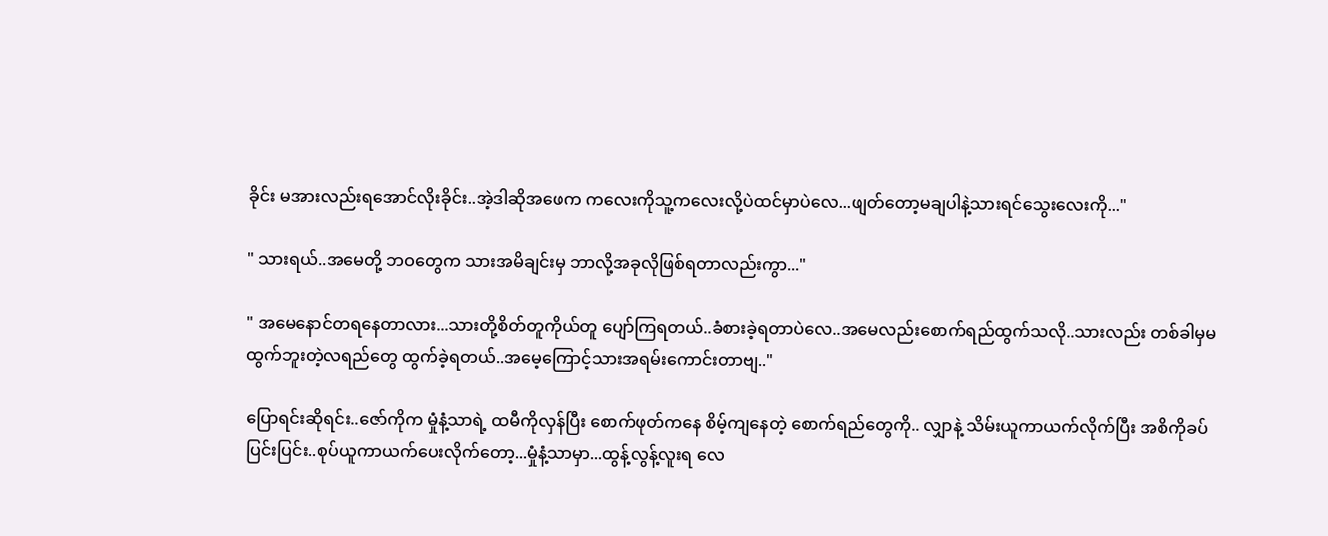ခိုင်း မအားလည်းရအောင်လိုးခိုင်း..အဲ့ဒါဆိုအဖေက ကလေးကိုသူ့ကလေးလို့ပဲထင်မှာပဲလေ...ဖျတ်တော့မချပါနဲ့သားရင်သွေးလေးကို..."

" သားရယ်..အမေတို့ ဘဝတွေက သားအမိချင်းမှ ဘာလို့အခုလိုဖြစ်ရတာလည်းကွာ..."

" အမေနောင်တရနေတာလား...သားတို့စိတ်တူကိုယ်တူ ပျော်ကြရတယ်..ခံစားခဲ့ရတာပဲလေ..အမေလည်းစောက်ရည်ထွက်သလို..သားလည်း တစ်ခါမှမထွက်ဘူးတဲ့လရည်တွေ ထွက်ခဲ့ရတယ်..အမေ့ကြောင့်သားအရမ်းကောင်းတာဗျ.."

ပြောရင်းဆိုရင်း..ဇော်ကိုက မှုံနံ့သာရဲ့ ထမီကိုလှန်ပြီး စောက်ဖုတ်ကနေ စိမ့်ကျနေတဲ့ စောက်ရည်တွေကို.. လျှာနဲ့ သိမ်းယူကာယက်လိုက်ပြီး အစိကိုခပ်ပြင်းပြင်း..စုပ်ယူကာယက်ပေးလိုက်တော့...မှုံနံ့သာမှာ...ထွန့်လွန့်လူးရ လေ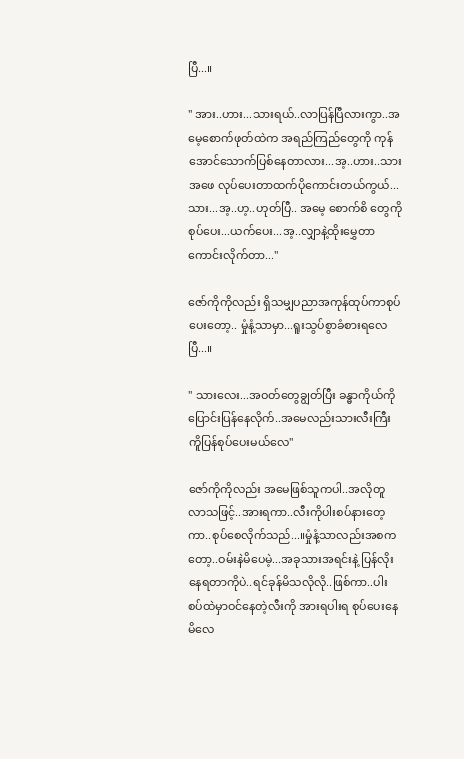ပြီ...။

" အား..ဟား...သားရယ်..လာပြန်ပြီလားကွာ..အမေ့စောက်ဖုတ်ထဲက အရည်ကြည်တွေကို ကုန်အောင်သောက်ပြစ်နေတာလား...အ့..ဟား..သားအဖေ လုပ်ပေးတာထက်ပိုကောင်းတယ်ကွယ်...သား...အ့..ဟ့..ဟုတ်ပြီ.. အမေ့ စောက်စိ တွေကိုစုပ်ပေး...ယက်ပေး...အ့..လျှာနဲ့ထိုးမွှေတာကောင်းလိုက်တာ..."

ဇော်ကိုကိုလည်း ရှိသမျှပညာအကုန်ထုပ်ကာစုပ်ပေးတော့.. မှုံနံ့သာမှာ...ရူးသွပ်စွာခံစားရလေပြီ...။

" သားလေး...အဝတ်တွေချွတ်ပြီး ခန္ဓာကိုယ်ကို ပြောင်းပြန်နေလိုက်..အမေလည်းသားလီးကြီးကိူပြန်စုပ်ပေးမယ်လေ"

ဇော်ကိုကိုလည်း အမေဖြစ်သူကပါ..အလိုတူလာသဖြင့်..အားရကာ..လီးကိုပါးစပ်နားတေ့ကာ..စုပ်စေလိုက်သည်...။မှုံနံ့သာလည်းအစကတော့..ဝမ်းနဲမိပေမဲ့...အခုသားအရင်းနဲ့ ပြန်လိုးနေရတာကိုပဲ..ရင်ခုန်မိသလိုလို..ဖြစ်ကာ..ပါးစပ်ထဲမှာဝင်နေတဲ့လီးကို အားရပါးရ စုပ်ပေးနေမိလေ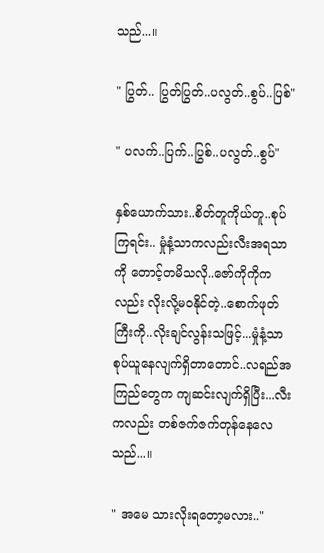သည်...။

" ပြွတ်.. ပြွတ်ပြွတ်..ပလွတ်..စွပ်..ပြစ်"

" ပလက်..ပြက်..ပြွစ်..ပလွတ်..စွပ်"

နှစ်ယောက်သား..စိတ်တူကိုယ်တူ..စုပ်ကြရင်း.. မှုံနံ့သာကလည်းလီးအရသာကို တောင့်တမိသလို..ဇော်ကိုကိုကလည်း လိုးလို့မဝနိုင်တဲ့..စောက်ဖုတ်ကြီးကို..လိုးချင်လွန်းသဖြင့်...မှုံနံ့သာစုပ်ယူနေလျက်ရှိတာတောင်..လရည်အကြည်တွေက ကျဆင်းလျက်ရှိပြီး...လီးကလည်း တစ်ဇက်ဇက်တုန်နေလေသည်...။

" အမေ သားလိုးရတော့မလား.."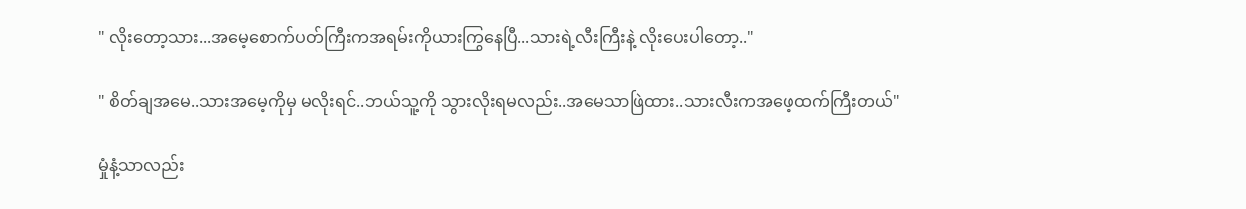" လိုးတော့သား...အမေ့စောက်ပတ်ကြီးကအရမ်းကိုယားကြွနေပြီ...သားရဲ့လီးကြီးနဲ့ လိုးပေးပါတော့.."

" စိတ်ချအမေ..သားအမေ့ကိုမှ မလိုးရင်..ဘယ်သူ့ကို သွားလိုးရမလည်း..အမေသာဖြဲထား..သားလီးကအဖေ့ထက်ကြီးတယ်"

မှုံနံ့သာလည်း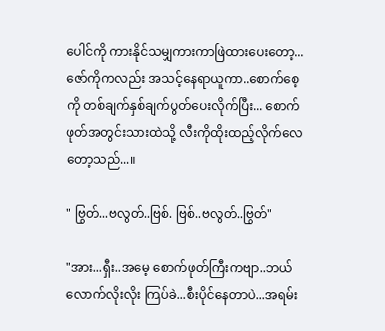ပေါင်ကို ကားနိုင်သမျှကားကာဖြဲထားပေးတော့...ဇော်ကိုကလည်း အသင့်နေရာယူကာ..စောက်စေ့ကို တစ်ချက်နှစ်ချက်ပွတ်ပေးလိုက်ပြီး... စောက်ဖုတ်အတွင်းသားထဲသို့ လီးကိုထိုးထည့်လိုက်လေတော့သည်...။

" ဗြွတ်...ဗလွတ်..ဗြစ်. ဗြစ်..ဗလွတ်..ဗြွတ်"

"အား...ရှီး..အမေ့ စောက်ဖုတ်ကြီးကဗျာ..ဘယ်လောက်လိုးလိုး ကြပ်ခဲ...စီးပိုင်နေတာပဲ...အရမ်း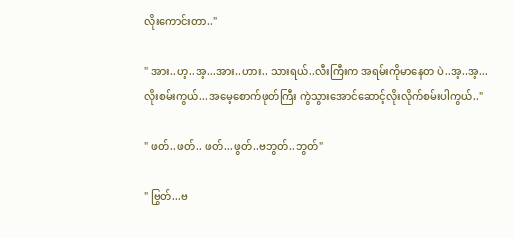လိုးကောင်းတာ.."

" အား..ဟ့..အ့...အား..ဟား.. သားရယ်..လီးကြီးက အရမ်းကိုမာနေတ ပဲ..အ့..အ့...လိုးစမ်းကွယ်...အမေ့စောက်ဖုတ်ကြီး ကွဲသွားအောင်ဆောင့်လိုးလိုက်စမ်းပါကွယ်.."

" ဖတ်..ဖတ်.. ဖတ်...ဖွတ်..ဗဘွတ်..ဘွတ်"

" ဗြွတ်...ဗ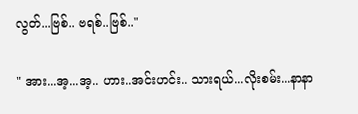လွတ်...ဗြစ်.. ဗရစ်..ဗြစ်.."

" အား...အ့...အ့.. ဟား..အင်းဟင်း.. သားရယ်...လိုးစမ်း...နာနာ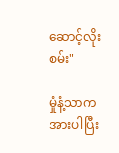ဆောင့်လိုးစမ်း"

မှုံနံ့သာက အားပါပြီး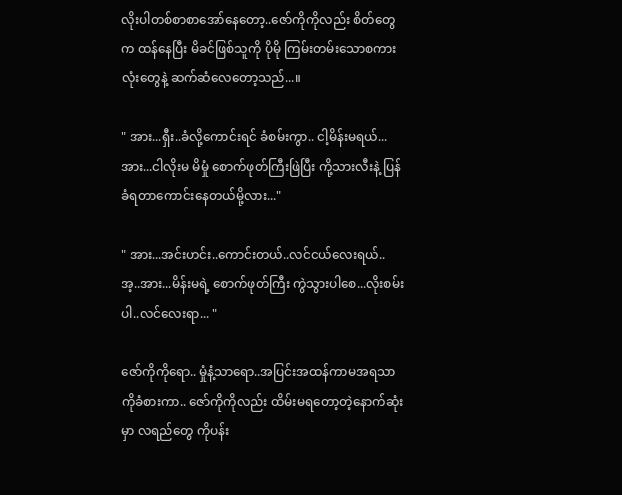လိုးပါတစ်စာစာအော်နေတော့..ဇော်ကိုကိုလည်း စိတ်တွေက ထန်နေပြီး မိခင်ဖြစ်သူကို ပိုမို ကြမ်းတမ်းသောစကားလုံးတွေနဲ့ ဆက်ဆံလေတော့သည်...။

" အား...ရှီး..ခံလို့ကောင်းရင် ခံစမ်းကွာ.. ငါ့မိန်းမရယ်...အား...ငါလိုးမ မိမှုံ စောက်ဖုတ်ကြီးဖြဲပြီး ကို့သားလီးနဲ့ ပြန်ခံရတာကောင်းနေတယ်မို့လား..."

" အား...အင်းဟင်း..ကောင်းတယ်..လင်ငယ်လေးရယ်.. အ့..အား...မိန်းမရဲ့ စောက်ဖုတ်ကြီး ကွဲသွားပါစေ...လိုးစမ်းပါ..လင်လေးရာ... "

ဇော်ကိုကိုရော.. မှုံနံ့သာရော..အပြင်းအထန်ကာမအရသာကိုခံစားကာ.. ဇော်ကိုကိုလည်း ထိမ်းမရတော့တဲ့နောက်ဆုံးမှာ လရည်တွေ ကိုပန်း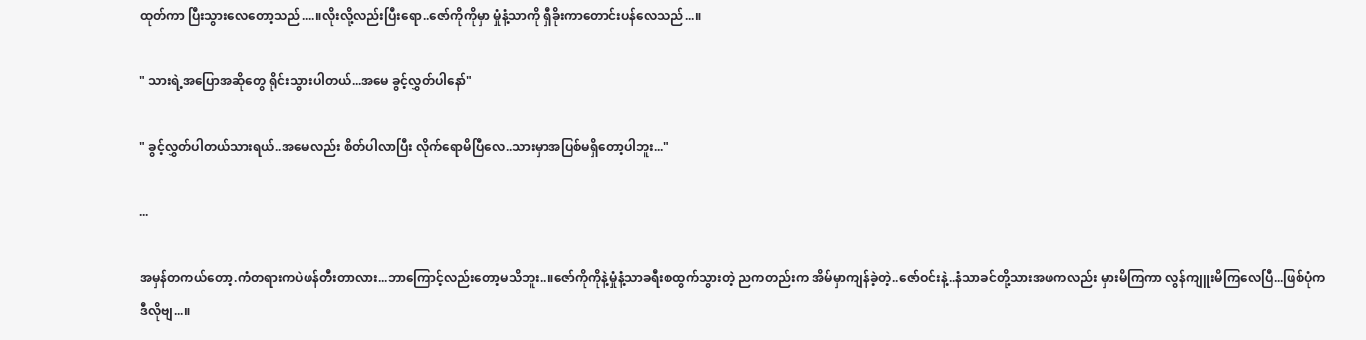ထုတ်ကာ ပြီးသွားလေတော့သည်....။လိုးလို့လည်းပြီးရော..ဇော်ကိုကိုမှာ မှုံနံ့သာကို ရှီခိုးကာတောင်းပန်လေသည်...။

" သားရဲ့အပြောအဆိုတွေ ရိုင်းသွားပါတယ်...အမေ ခွင့်လွှတ်ပါနော်"

" ခွင့်လွှတ်ပါတယ်သားရယ်..အမေလည်း စိတ်ပါလာပြီး လိုက်ရောမိပြီလေ..သားမှာအပြစ်မရှိတော့ပါဘူး..."

...

အမှန်တကယ်တော့.ကံတရားကပဲဖန်တီးတာလား...ဘာကြောင့်လည်းတော့မသိဘူး..။ဇော်ကိုကိုနဲ့မှုံနံ့သာခရီးစထွက်သွားတဲ့ ညကတည်းက အိမ်မှာကျန်ခဲ့တဲ့..ဇော်ဝင်းနဲ့..နံသာခင်တို့သားအဖကလည်း မှားမိကြကာ လွန်ကျူးမိကြလေပြီ...ဖြစ်ပုံကဒီလိုဗျ...။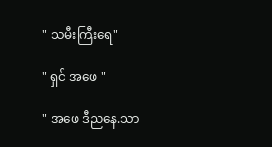" သမီးကြီးရေ"

" ရှင် အဖေ "

" အဖေ ဒီညနေ.သာ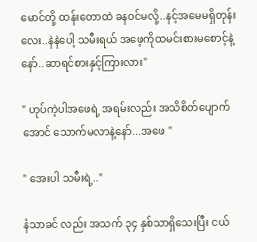မောင်တို့ ထန်းတောထဲ ခနဝင်မလို့..နင့်အမေမရှိတုန်းလေး..နဲနဲပေါ့ သမီးရယ် အဖေ့ကိုထမင်းစားမစောင့်နဲ့နော်..ဆာရင်စားနှင့်ကြားလား"

" ဟုပ်ကဲ့ပါအဖေရဲ့ အရမ်းလည်း အသိစိတ်ပျောက်အောင် သောက်မလာနဲ့နော်...အဖေ "

" အေးပါ သမီးရဲ့.."

နံသာခင် လည်း အသက် ၃၄ နှစ်သာရှိသေးပြီး ငယ်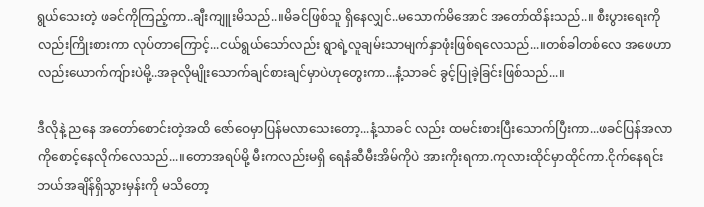ရွယ်သေးတဲ့ ဖခင်ကိုကြည့်ကာ..ချီးကျူးမိသည်..။မိခင်ဖြစ်သူ ရှိနေလျှင်..မသောက်မိအောင် အတော်ထိန်းသည်..။ စီးပွားရေးကိုလည်းကြိုးစားကာ လုပ်တာကြောင့်...ငယ်ရွယ်သော်လည်း ရွာရဲ့လူချမ်းသာမျက်နှာဖုံးဖြစ်ရလေသည်...။တစ်ခါတစ်လေ အဖေဟာလည်းယောက်ကျ်ားပဲမို့..အခုလိုမျိုးသောက်ချင်စားချင်မှာပဲဟုတွေးကာ...နံ့သာခင် ခွင့်ပြုခဲ့ခြင်းဖြစ်သည်...။

ဒီလိုနဲ့ ညနေ အတော်စောင်းတဲ့အထိ ဇော်ဝေမှာပြန်မလာသေးတော့...နံ့သာခင် လည်း ထမင်းစားပြီးသောက်ပြီးကာ...ဖခင်ပြန်အလာကိုစောင့်နေလိုက်လေသည်...။တောအရပ်မို့ မီးကလည်းမရှိ ရေနံဆီမီးအိမ်ကိုပဲ အားကိုးရကာ.ကုလားထိုင်မှာထိုင်ကာ.ငိုက်နေရင်းဘယ်အချိန်ရှိသွားမှန်းကို မသိတော့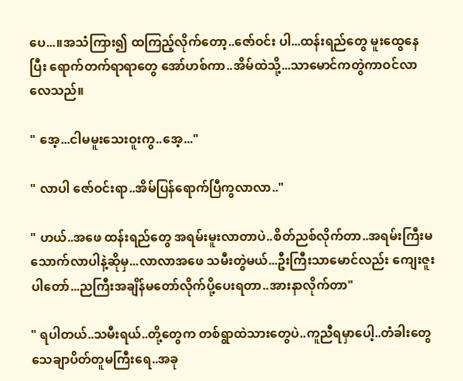ပေ...။အသံကြား၍ ထကြည့်လိုက်တော့..ဇော်ဝင်း ပါ...ထန်းရည်တွေ မူးထွေနေပြီး ရောက်တက်ရာရာတွေ အော်ဟစ်ကာ..အိမ်ထဲသို့...သာမောင်ကတွဲကာဝင်လာလေသည်။

" အေ့...ငါမမူးသေးဝူးကွ..အေ့..."

" လာပါ ဇော်ဝင်းရာ..အိမ်ပြန်ရောက်ပြီကွလာလာ.."

" ဟယ်..အဖေ ထန်းရည်တွေ အရမ်းမူးလာတာပဲ..စိတ်ညစ်လိုက်တာ..အရမ်းကြီးမသောက်လာပါနဲ့ဆိုမှ...လာလာအဖေ သမီးတွဲမယ်...ဦးကြီးသာမောင်လည်း ကျေးဇူးပါတော်...ညကြီးအချိန်မတော်လိုက်ပို့ပေးရတာ..အားနာလိုက်တာ"

" ရပါတယ်..သမီးရယ်..တို့တွေက တစ်ရွာထဲသားတွေပဲ..ကူညီရမှာပေါ့..တံခါးတွေ သေချာပိတ်တူမကြီးရေ..အခု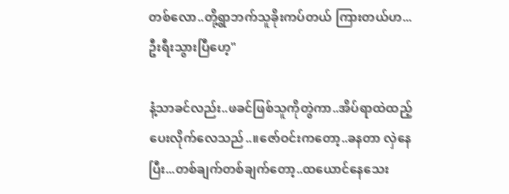တစ်လော..တို့ရွာဘက်သူခိုးကပ်တယ် ကြားတယ်ဟ...ဦးရီးသွားပြီဟေ့"

နံ့သာခင်လည်း..ဖခင်ဖြစ်သူကိုတွဲကာ..အိပ်ရာထဲထည့်ပေးလိုက်လေသည်..။ဇော်ဝင်းကတော့..ခနတာ လှဲနေပြီး...တစ်ချက်တစ်ချက်တော့..ထယောင်နေသေး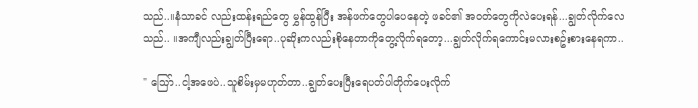သည်..။နံသာခင် လည်းထန်းရည်တွေ မွှန်ထွန်ပြီး အန်ဖက်တွေပါပေနေတဲ့ ဖခင်၏ အဝတ်တွေကိုလဲပေးရန်...ချွတ်လိုက်လေသည်.. ။အကျီလည်းချွတ်ပြီးရော..ပုဆိုးကလည်းစိုနေတာကိုတွေ့လိုက်ရတော့...ချွတ်လိုက်ရကောင်းမလားစဥ်းစားနေရကာ..

" သြော်..ငါ့အဖေပဲ..သူစိမ်းမှမဟုတ်တာ..ချွတ်ပေးပြီးရေပတ်ပါတိုက်ပေးလိုက်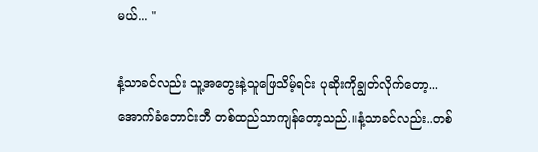မယ်... "

နံ့သာခင်လည်း သူ့အတွေးနဲ့သူဖြေသိမ့်ရင်း ပုဆိုးကိုချွတ်လိုက်တော့...အောက်ခံဘောင်းဘီ တစ်ထည်သာကျန်တော့သည်.။နံ့သာခင်လည်း..တစ်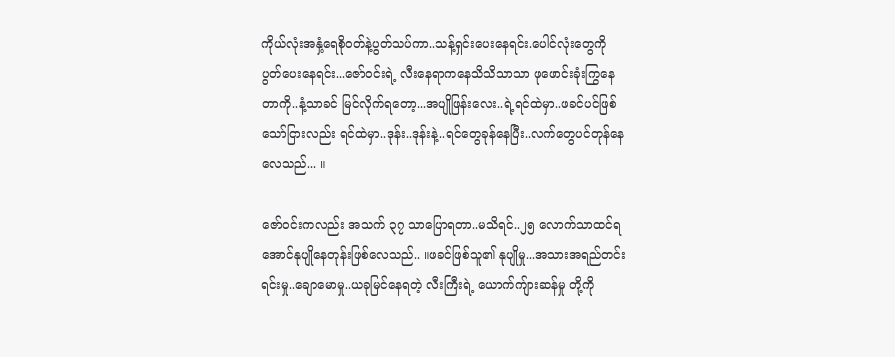ကိုယ်လုံးအနှံ့ရေစိုဝတ်နဲ့ပွတ်သပ်ကာ..သန့်ရှင်းပေးနေရင်း.ပေါင်လုံးတွေကို ပွတ်ပေးနေရင်း...ဇော်ဝင်းရဲ့ လီးနေရာကနေသိသိသာသာ ဖုဖောင်းခုံးကြွနေတာကို..နံ့သာခင် မြင်လိုက်ရတော့...အပျိုဖြန်းလေး..ရဲ့ရင်ထဲမှာ..ဖခင်ပင်ဖြစ်သော်ငြားလည်း ရင်ထဲမှာ..ဒုန်း..ဒုန်းနဲ့..ရင်တွေခုန်နေပြီး..လက်တွေပင်တုန်နေလေသည်... ။

ဇော်ဝင်းကလည်း အသက် ၃၇ သာပြောရတာ..မသိရင်..၂၅ လောက်သာထင်ရအောင်နုပျိုနေတုန်းဖြစ်လေသည်.. ။ဖခင်ဖြစ်သူ၏ နုပျိုမှု...အသားအရည်တင်းရင်းမှု..ချောမောမှု..ယခုမြင်နေရတဲ့ လီးကြီးရဲ့ ယောက်ကျ်ားဆန်မှု တို့ကို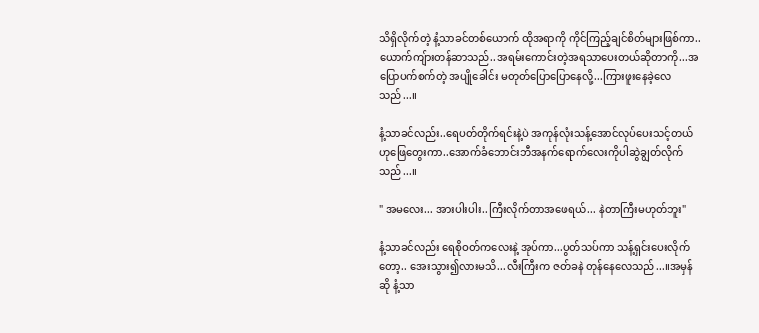သိရှိလိုက်တဲ့ နံ့သာခင်တစ်ယောက် ထိုအရာကို ကိုင်ကြည့်ချင်စိတ်များဖြစ်ကာ.. ယောက်ကျ်ားတန်ဆာသည်..အရမ်းကောင်းတဲ့အရသာပေးတယ်ဆိုတာကို...အပြောပက်စက်တဲ့ အပျိုခေါင်း မတုတ်ပြောပြောနေလို့...ကြားဖူးနေခဲ့လေသည်...။

နံ့သာခင်လည်း..ရေပတ်တိုက်ရင်းနဲ့ပဲ အကုန်လုံးသန့်အောင်လုပ်ပေးသင့်တယ်ဟုဖြေတွေးကာ..အောက်ခံဘောင်းဘီအနက်ရောက်လေးကိုပါဆွဲချွတ်လိုက်သည်...။

" အမလေး... အားပါးပါး..ကြီးလိုက်တာအဖေရယ်... နဲတာကြီးမဟုတ်ဘူး"

နံ့သာခင်လည်း ရေစိုဝတ်ကလေးနဲ့ အုပ်ကာ...ပွတ်သပ်ကာ သန့်ရှင်းပေးလိုက်တော့.. အေးသွား၍လားမသိ...လီးကြီးက ဇတ်ခနဲ တုန်နေလေသည်...။အမှန်ဆို နံ့သာ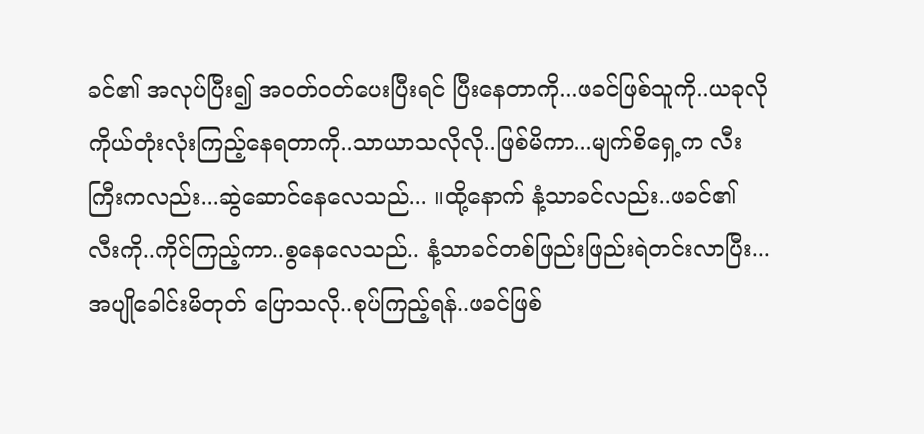ခင်၏ အလုပ်ပြီး၍ အဝတ်ဝတ်ပေးပြီးရင် ပြီးနေတာကို...ဖခင်ဖြစ်သူကို..ယခုလို ကိုယ်တုံးလုံးကြည့်နေရတာကို..သာယာသလိုလို..ဖြစ်မိကာ...မျက်စိရှေ့က လီးကြီးကလည်း...ဆွဲဆောင်နေလေသည်... ။ထို့နောက် နံ့သာခင်လည်း..ဖခင်၏ လီးကို..ကိုင်ကြည့်ကာ..စွနေလေသည်.. နံ့သာခင်တစ်ဖြည်းဖြည်းရဲတင်းလာပြီး...အပျိုခေါင်းမိတုတ် ပြောသလို..စုပ်ကြည့်ရန်..ဖခင်ဖြစ်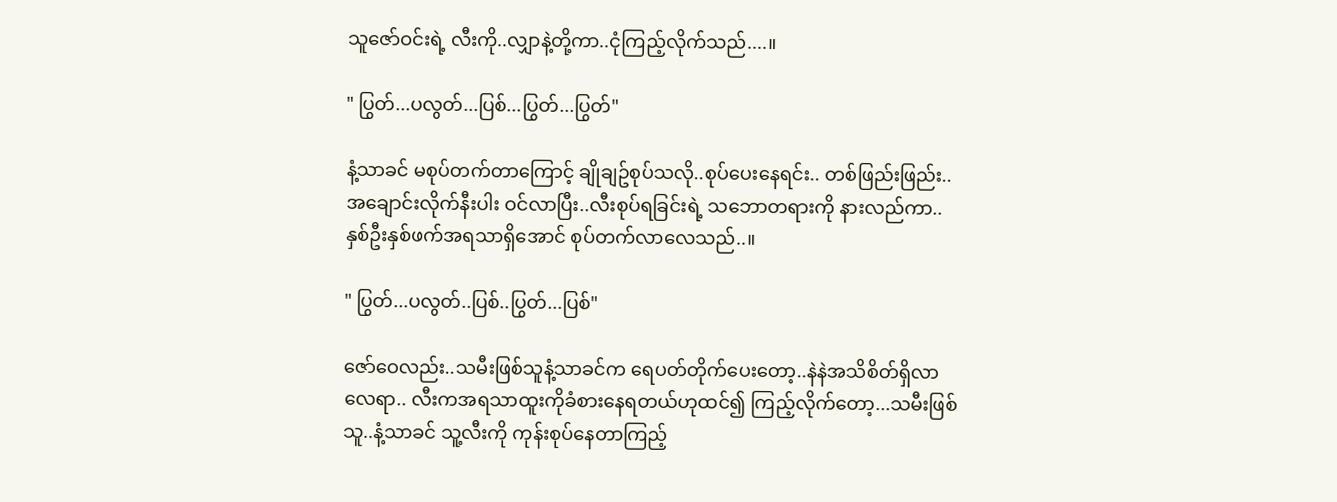သူဇော်ဝင်းရဲ့ လီးကို..လျှာနဲ့တို့ကာ..ငုံကြည့်လိုက်သည်....။

" ပြွတ်...ပလွတ်...ပြစ်...ပြွတ်...ပြွတ်"

နံ့သာခင် မစုပ်တက်တာကြောင့် ချိုချဥ်စုပ်သလို..စုပ်ပေးနေရင်း.. တစ်ဖြည်းဖြည်း..အချောင်းလိုက်နီးပါး ဝင်လာပြီး..လီးစုပ်ရခြင်းရဲ့ သဘောတရားကို နားလည်ကာ..နှစ်ဦးနှစ်ဖက်အရသာရှိအောင် စုပ်တက်လာလေသည်..။

" ပြွတ်...ပလွတ်..ပြစ်..ပြွတ်...ပြစ်"

ဇော်ဝေလည်း..သမီးဖြစ်သူနံ့သာခင်က ရေပတ်တိုက်ပေးတော့..နဲနဲအသိစိတ်ရှိလာလေရာ.. လီးကအရသာထူးကိုခံစားနေရတယ်ဟုထင်၍ ကြည့်လိုက်တော့...သမီးဖြစ်သူ..နံ့သာခင် သူ့လီးကို ကုန်းစုပ်နေတာကြည့်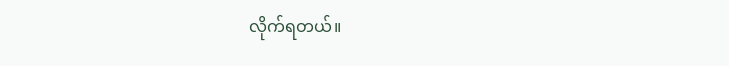လိုက်ရတယ်။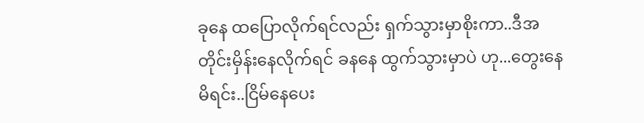ခုနေ ထပြောလိုက်ရင်လည်း ရှက်သွားမှာစိုးကာ..ဒီအတိုင်းမှိန်းနေလိုက်ရင် ခနနေ ထွက်သွားမှာပဲ ဟု...တွေးနေမိရင်း..ငြိမ်နေပေး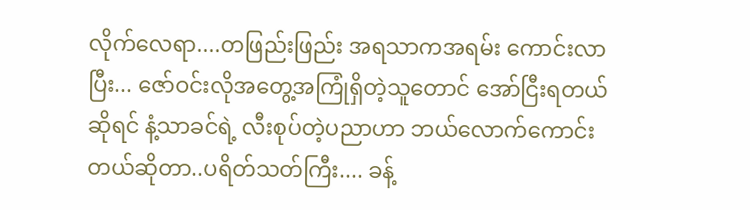လိုက်လေရာ....တဖြည်းဖြည်း အရသာကအရမ်း ကောင်းလာပြီး... ဇော်ဝင်းလိုအတွေ့အကြုံရှိတဲ့သူတောင် အော်ငြီးရတယ်ဆိုရင် နံ့သာခင်ရဲ့ လီးစုပ်တဲ့ပညာဟာ ဘယ်လောက်ကောင်းတယ်ဆိုတာ..ပရိတ်သတ်ကြီး.... ခန့်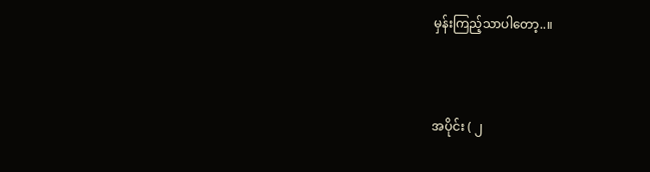မှန်းကြည့်သာပါတော့..။



အပိုင်း ( ၂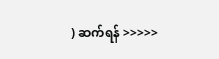) ဆက်ရန် >>>>>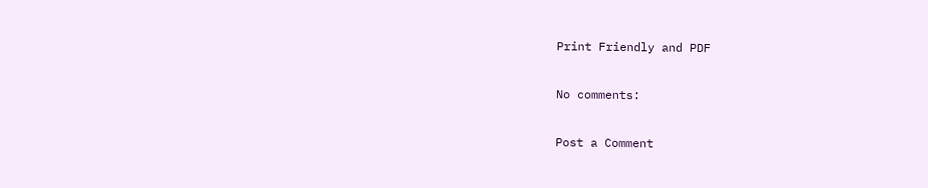Print Friendly and PDF

No comments:

Post a Comment